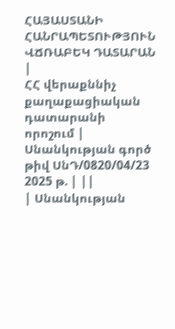ՀԱՅԱՍՏԱՆԻ ՀԱՆՐԱՊԵՏՈՒԹՅՈՒՆ
ՎՃՌԱԲԵԿ ԴԱՏԱՐԱՆ
|
ՀՀ վերաքննիչ քաղաքացիական դատարանի որոշում |
Սնանկության գործ թիվ ՍնԴ/0820/04/23 2025 թ. | ||
| Սնանկության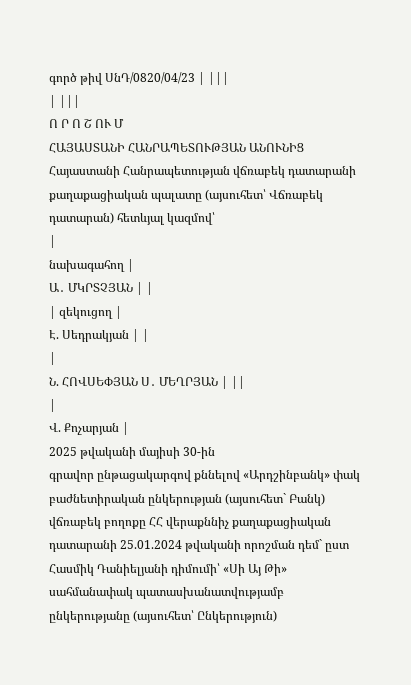գործ թիվ ՍնԴ/0820/04/23 | |||
| |||
Ո Ր Ո Շ ՈՒ Մ
ՀԱՅԱՍՏԱՆԻ ՀԱՆՐԱՊԵՏՈՒԹՅԱՆ ԱՆՈՒՆԻՑ
Հայաստանի Հանրապետության վճռաբեկ դատարանի քաղաքացիական պալատը (այսուհետ՝ Վճռաբեկ դատարան) հետևյալ կազմով՝
|
նախագահող |
Ա․ ՄԿՐՏՉՅԱՆ | |
| զեկուցող |
Է. Սեդրակյան | |
|
Ն. ՀՈՎՍԵՓՅԱՆ Ս․ ՄԵՂՐՅԱՆ | ||
|
Վ. Քոչարյան |
2025 թվականի մայիսի 30-ին
գրավոր ընթացակարգով քննելով «Արդշինբանկ» փակ բաժնետիրական ընկերության (այսուհետ` Բանկ) վճռաբեկ բողոքը ՀՀ վերաքննիչ քաղաքացիական դատարանի 25.01.2024 թվականի որոշման դեմ` ըստ Հասմիկ Դանիելյանի դիմումի՝ «Սի Այ Թի» սահմանափակ պատասխանատվությամբ ընկերությանը (այսուհետ՝ Ընկերություն)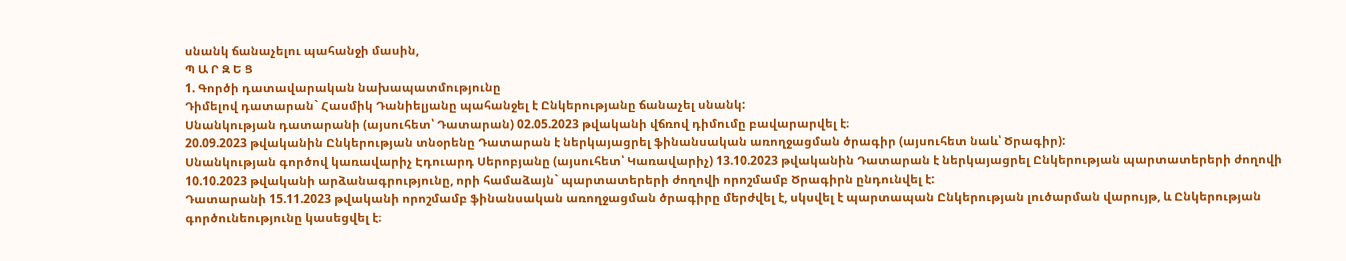սնանկ ճանաչելու պահանջի մասին,
Պ Ա Ր Զ Ե Ց
1. Գործի դատավարական նախապատմությունը
Դիմելով դատարան` Հասմիկ Դանիելյանը պահանջել է Ընկերությանը ճանաչել սնանկ:
Սնանկության դատարանի (այսուհետ՝ Դատարան) 02.05.2023 թվականի վճռով դիմումը բավարարվել է։
20.09.2023 թվականին Ընկերության տնօրենը Դատարան է ներկայացրել ֆինանսական առողջացման ծրագիր (այսուհետ նաև՝ Ծրագիր):
Սնանկության գործով կառավարիչ Էդուարդ Սերոբյանը (այսուհետ՝ Կառավարիչ) 13.10.2023 թվականին Դատարան է ներկայացրել Ընկերության պարտատերերի ժողովի 10.10.2023 թվականի արձանագրությունը, որի համաձայն` պարտատերերի ժողովի որոշմամբ Ծրագիրն ընդունվել է:
Դատարանի 15.11.2023 թվականի որոշմամբ ֆինանսական առողջացման ծրագիրը մերժվել է, սկսվել է պարտապան Ընկերության լուծարման վարույթ, և Ընկերության գործունեությունը կասեցվել է։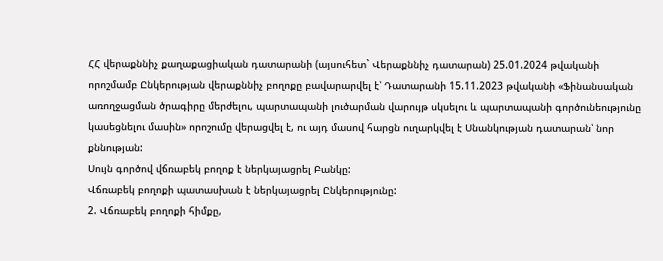ՀՀ վերաքննիչ քաղաքացիական դատարանի (այսուհետ` Վերաքննիչ դատարան) 25.01.2024 թվականի որոշմամբ Ընկերության վերաքննիչ բողոքը բավարարվել է՝ Դատարանի 15.11.2023 թվականի «Ֆինանսական առողջացման ծրագիրը մերժելու, պարտապանի լուծարման վարույթ սկսելու և պարտապանի գործունեությունը կասեցնելու մասին» որոշումը վերացվել է, ու այդ մասով հարցն ուղարկվել է Սնանկության դատարան՝ նոր քննության:
Սույն գործով վճռաբեկ բողոք է ներկայացրել Բանկը:
Վճռաբեկ բողոքի պատասխան է ներկայացրել Ընկերությունը:
2. Վճռաբեկ բողոքի հիմքը,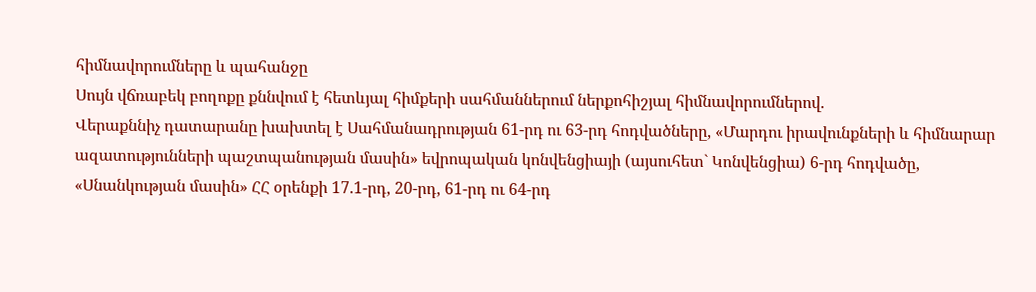հիմնավորումները և պահանջը
Սույն վճռաբեկ բողոքը քննվում է հետևյալ հիմքերի սահմաններում ներքոհիշյալ հիմնավորումներով.
Վերաքննիչ դատարանը խախտել է Սահմանադրության 61-րդ ու 63-րդ հոդվածները, «Մարդու իրավունքների և հիմնարար ազատությունների պաշտպանության մասին» եվրոպական կոնվենցիայի (այսուհետ` Կոնվենցիա) 6-րդ հոդվածը, «Սնանկության մասին» ՀՀ օրենքի 17.1-րդ, 20-րդ, 61-րդ ու 64-րդ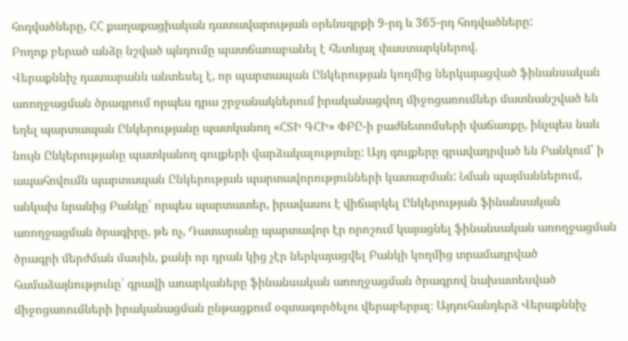հոդվածները, ՀՀ քաղաքացիական դատավարության օրենսգրքի 9-րդ և 365-րդ հոդվածները:
Բողոք բերած անձը նշված պնդումը պատճառաբանել է հետևյալ փաստարկներով.
Վերաքննիչ դատարանն անտեսել է, որ պարտապան Ընկերության կողմից ներկայացված ֆինանսական առողջացման ծրագրում որպես դրա շրջանակներում իրականացվող միջոցառումներ մատնանշված են եղել պարտապան Ընկերությանը պատկանող «ՀՏԻ ԳՀԻ» ՓԲԸ-ի բաժնետոմսերի վաճառքը, ինչպես նաև նույն Ընկերությանը պատկանող գույքերի վարձակալությունը: Այդ գույքերը գրավադրված են Բանկում՝ ի ապահովումն պարտապան Ընկերության պարտավորությունների կատարման: Նման պայմաններում, անկախ նրանից Բանկը՝ որպես պարտատեր, իրավասու է վիճարկել Ընկերության ֆինանսական առողջացման ծրագիրը, թե ոչ, Դատարանը պարտավոր էր որոշում կայացնել ֆինանսական առողջացման ծրագրի մերժման մասին, քանի որ դրան կից չէր ներկայացվել Բանկի կողմից տրամադրված համաձայնությունը՝ գրավի առարկաները ֆինանսական առողջացման ծրագրով նախատեսված միջոցառումների իրականացման ընթացքում օգտագործելու վերաբերյալ։ Այդուհանդերձ Վերաքննիչ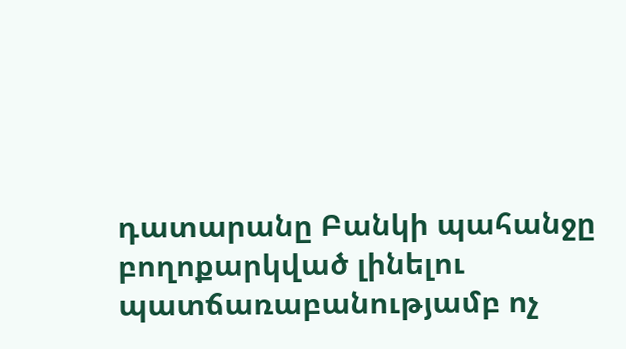դատարանը Բանկի պահանջը բողոքարկված լինելու պատճառաբանությամբ ոչ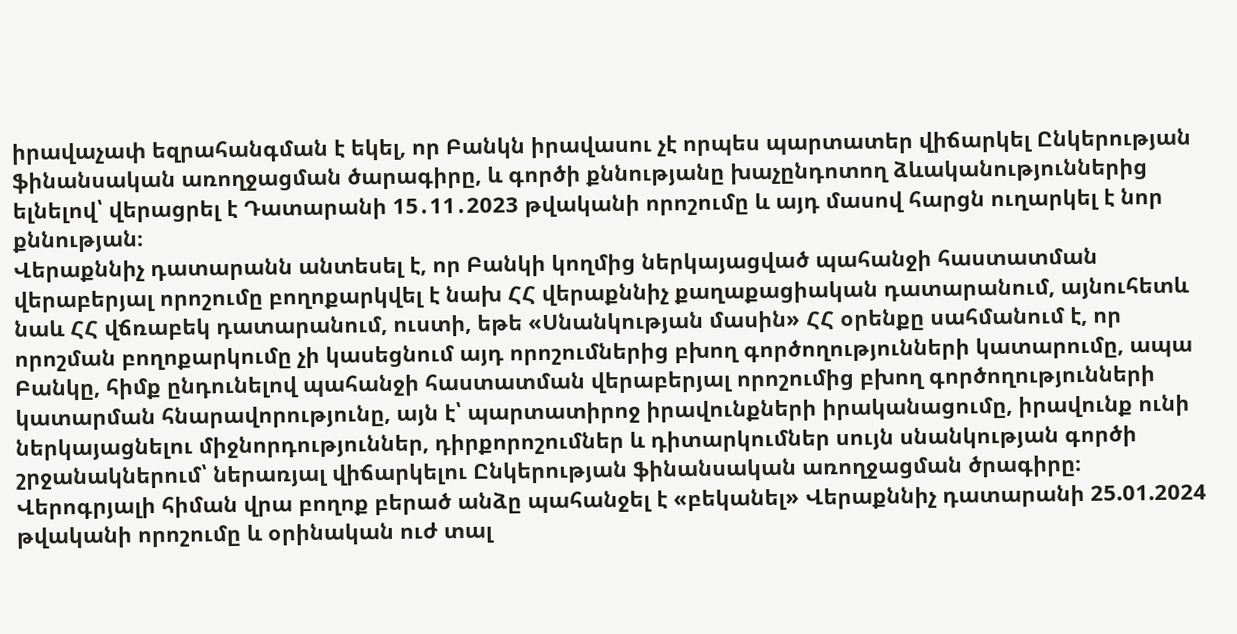իրավաչափ եզրահանգման է եկել, որ Բանկն իրավասու չէ որպես պարտատեր վիճարկել Ընկերության ֆինանսական առողջացման ծարագիրը, և գործի քննությանը խաչընդոտող ձևականություններից ելնելով՝ վերացրել է Դատարանի 15․11․2023 թվականի որոշումը և այդ մասով հարցն ուղարկել է նոր քննության։
Վերաքննիչ դատարանն անտեսել է, որ Բանկի կողմից ներկայացված պահանջի հաստատման վերաբերյալ որոշումը բողոքարկվել է նախ ՀՀ վերաքննիչ քաղաքացիական դատարանում, այնուհետև նաև ՀՀ վճռաբեկ դատարանում, ուստի, եթե «Սնանկության մասին» ՀՀ օրենքը սահմանում է, որ որոշման բողոքարկումը չի կասեցնում այդ որոշումներից բխող գործողությունների կատարումը, ապա Բանկը, հիմք ընդունելով պահանջի հաստատման վերաբերյալ որոշումից բխող գործողությունների կատարման հնարավորությունը, այն է՝ պարտատիրոջ իրավունքների իրականացումը, իրավունք ունի ներկայացնելու միջնորդություններ, դիրքորոշումներ և դիտարկումներ սույն սնանկության գործի շրջանակներում՝ ներառյալ վիճարկելու Ընկերության ֆինանսական առողջացման ծրագիրը։
Վերոգրյալի հիման վրա բողոք բերած անձը պահանջել է «բեկանել» Վերաքննիչ դատարանի 25.01.2024 թվականի որոշումը և օրինական ուժ տալ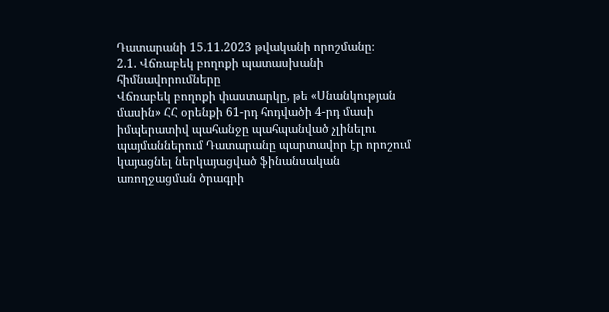Դատարանի 15.11.2023 թվականի որոշմանը։
2.1. Վճռաբեկ բողոքի պատասխանի հիմնավորումները
Վճռաբեկ բողոքի փաստարկը, թե «Սնանկության մասին» ՀՀ օրենքի 61-րդ հոդվածի 4-րդ մասի իմպերատիվ պահանջը պահպանված չլինելու պայմաններում Դատարանը պարտավոր էր որոշում կայացնել ներկայացված ֆինանսական առողջացման ծրագրի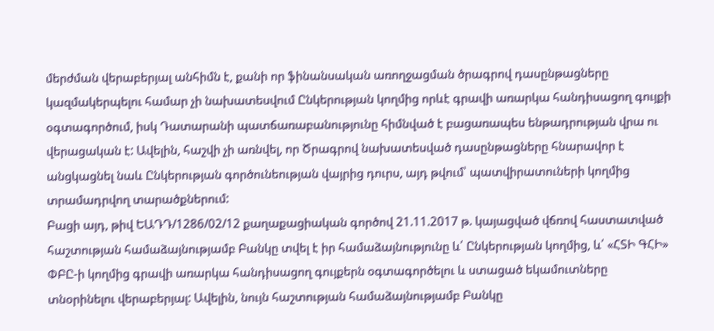մերժման վերաբերյալ անհիմն է, քանի որ ֆինանսական առողջացման ծրագրով դասընթացները կազմակերպելու համար չի նախատեսվում Ընկերության կողմից որևէ գրավի առարկա հանդիսացող գույքի օգտագործում, իսկ Դատարանի պատճառաբանությունը հիմնված է բացառապես ենթադրության վրա ու վերացական է: Ավելին, հաշվի չի առնվել, որ Ծրագրով նախատեսված դասընթացները հնարավոր է անցկացնել նաև Ընկերության գործունեության վայրից դուրս, այդ թվում՝ պատվիրատուների կողմից տրամադրվող տարածքներում:
Բացի այդ, թիվ ԵԱԴԴ/1286/02/12 քաղաքացիական գործով 21.11.2017 թ. կայացված վճռով հաստատված հաշտության համաձայնությամբ Բանկը տվել է իր համաձայնությունը և՛ Ընկերության կողմից, և՛ «ՀՏԻ ԳՀԻ» ՓԲԸ-ի կողմից գրավի առարկա հանդիսացող գույքերն օգտագործելու և ստացած եկամուտները տնօրինելու վերաբերյալ: Ավելին, նույն հաշտության համաձայնությամբ Բանկը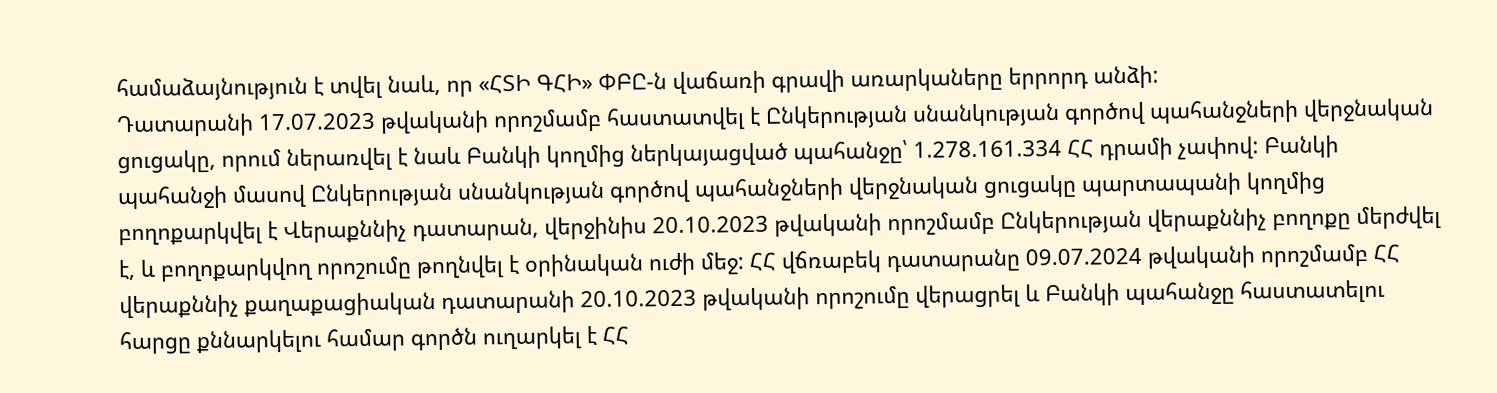համաձայնություն է տվել նաև, որ «ՀՏԻ ԳՀԻ» ՓԲԸ-ն վաճառի գրավի առարկաները երրորդ անձի:
Դատարանի 17.07.2023 թվականի որոշմամբ հաստատվել է Ընկերության սնանկության գործով պահանջների վերջնական ցուցակը, որում ներառվել է նաև Բանկի կողմից ներկայացված պահանջը՝ 1.278.161.334 ՀՀ դրամի չափով: Բանկի պահանջի մասով Ընկերության սնանկության գործով պահանջների վերջնական ցուցակը պարտապանի կողմից բողոքարկվել է Վերաքննիչ դատարան, վերջինիս 20.10.2023 թվականի որոշմամբ Ընկերության վերաքննիչ բողոքը մերժվել է, և բողոքարկվող որոշումը թողնվել է օրինական ուժի մեջ: ՀՀ վճռաբեկ դատարանը 09.07.2024 թվականի որոշմամբ ՀՀ վերաքննիչ քաղաքացիական դատարանի 20.10.2023 թվականի որոշումը վերացրել և Բանկի պահանջը հաստատելու հարցը քննարկելու համար գործն ուղարկել է ՀՀ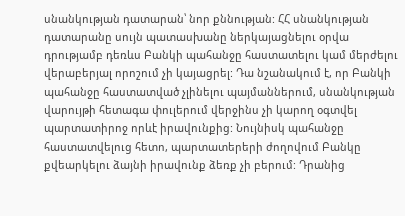սնանկության դատարան՝ նոր քննության: ՀՀ սնանկության դատարանը սույն պատասխանը ներկայացնելու օրվա դրությամբ դեռևս Բանկի պահանջը հաստատելու կամ մերժելու վերաբերյալ որոշում չի կայացրել: Դա նշանակում է, որ Բանկի պահանջը հաստատված չլինելու պայմաններում, սնանկության վարույթի հետագա փուլերում վերջինս չի կարող օգտվել պարտատիրոջ որևէ իրավունքից: Նույնիսկ պահանջը հաստատվելուց հետո, պարտատերերի ժողովում Բանկը քվեարկելու ձայնի իրավունք ձեռք չի բերում: Դրանից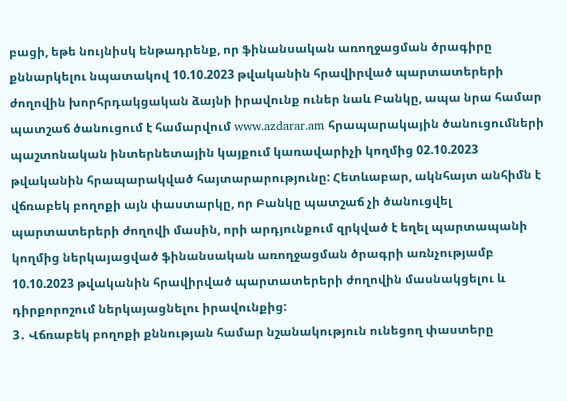բացի, եթե նույնիսկ ենթադրենք, որ ֆինանսական առողջացման ծրագիրը քննարկելու նպատակով 10.10.2023 թվականին հրավիրված պարտատերերի ժողովին խորհրդակցական ձայնի իրավունք ուներ նաև Բանկը, ապա նրա համար պատշաճ ծանուցում է համարվում www.azdarar.am հրապարակային ծանուցումների պաշտոնական ինտերնետային կայքում կառավարիչի կողմից 02.10.2023 թվականին հրապարակված հայտարարությունը: Հետևաբար, ակնհայտ անհիմն է վճռաբեկ բողոքի այն փաստարկը, որ Բանկը պատշաճ չի ծանուցվել պարտատերերի ժողովի մասին, որի արդյունքում զրկված է եղել պարտապանի կողմից ներկայացված ֆինանսական առողջացման ծրագրի առնչությամբ 10.10.2023 թվականին հրավիրված պարտատերերի ժողովին մասնակցելու և դիրքորոշում ներկայացնելու իրավունքից:
3․ Վճռաբեկ բողոքի քննության համար նշանակություն ունեցող փաստերը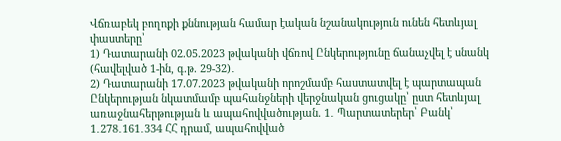Վճռաբեկ բողոքի քննության համար էական նշանակություն ունեն հետևյալ փաստերը՝
1) Դատարանի 02.05.2023 թվականի վճռով Ընկերությունը ճանաչվել է սնանկ (հավելված 1-ին, գ.թ. 29-32)․
2) Դատարանի 17.07.2023 թվականի որոշմամբ հաստատվել է պարտապան Ընկերության նկատմամբ պահանջների վերջնական ցուցակը՝ ըստ հետևյալ առաջնահերթության և ապահովվածության. 1․ Պարտատերեր՝ Բանկ՝ 1․278․161․334 ՀՀ դրամ, ապահովված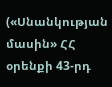(«Սնանկության մասին» ՀՀ օրենքի 43-րդ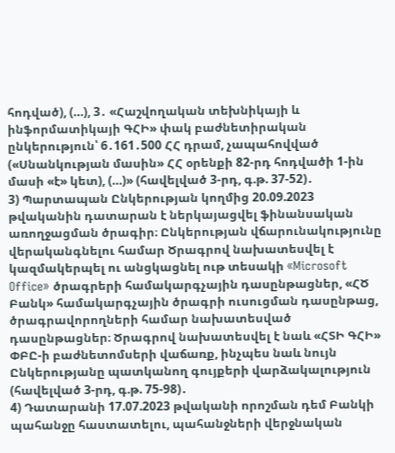հոդված), (…), 3․ «Հաշվողական տեխնիկայի և ինֆորմատիկայի ԳՀԻ» փակ բաժնետիրական ընկերություն՝ 6․161․500 ՀՀ դրամ, չապահովված («Սնանկության մասին» ՀՀ օրենքի 82-րդ հոդվածի 1‑ին մասի «է» կետ), (…)» (հավելված 3-րդ, գ.թ. 37-52)․
3) Պարտապան Ընկերության կողմից 20.09.2023 թվականին դատարան է ներկայացվել ֆինանսական առողջացման ծրագիր։ Ընկերության վճարունակությունը վերականգնելու համար Ծրագրով նախատեսվել է կազմակերպել ու անցկացնել ութ տեսակի «Microsoft Office» ծրագրերի համակարգչային դասընթացներ, «ՀԾ Բանկ» համակարգչային ծրագրի ուսուցման դասընթաց, ծրագրավորողների համար նախատեսված դասընթացներ։ Ծրագրով նախատեսվել է նաև «ՀՏԻ ԳՀԻ» ՓԲԸ-ի բաժնետոմսերի վաճառք, ինչպես նաև նույն Ընկերությանը պատկանող գույքերի վարձակալություն (հավելված 3-րդ, գ.թ. 75-98)․
4) Դատարանի 17.07.2023 թվականի որոշման դեմ Բանկի պահանջը հաստատելու, պահանջների վերջնական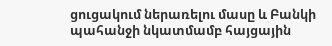ցուցակում ներառելու մասը և Բանկի պահանջի նկատմամբ հայցային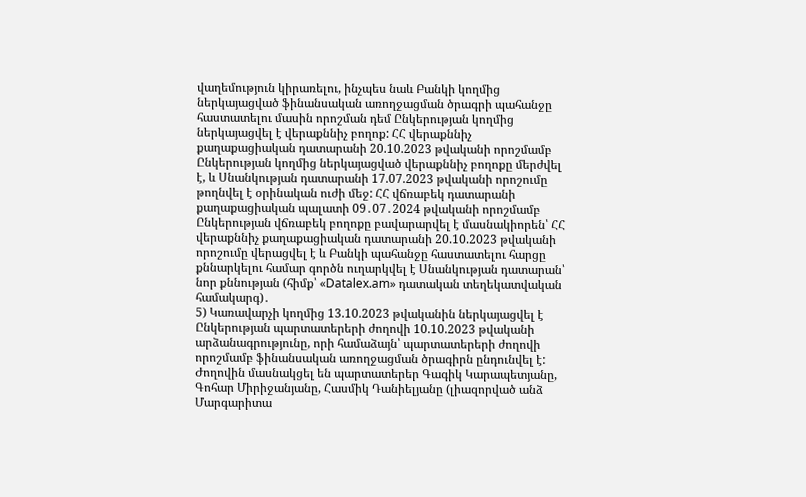վաղեմություն կիրառելու, ինչպես նաև Բանկի կողմից ներկայացված ֆինանսական առողջացման ծրագրի պահանջը հաստատելու մասին որոշման դեմ Ընկերության կողմից ներկայացվել է վերաքննիչ բողոք: ՀՀ վերաքննիչ քաղաքացիական դատարանի 20.10.2023 թվականի որոշմամբ Ընկերության կողմից ներկայացված վերաքննիչ բողոքը մերժվել է, և Սնանկության դատարանի 17.07.2023 թվականի որոշումը թողնվել է օրինական ուժի մեջ: ՀՀ վճռաբեկ դատարանի քաղաքացիական պալատի 09․07․2024 թվականի որոշմամբ Ընկերության վճռաբեկ բողոքը բավարարվել է մասնակիորեն՝ ՀՀ վերաքննիչ քաղաքացիական դատարանի 20.10.2023 թվականի որոշումը վերացվել է և Բանկի պահանջը հաստատելու հարցը քննարկելու համար գործն ուղարկվել է Սնանկության դատարան՝ նոր քննության (հիմք՝ «Datalex.am» դատական տեղեկատվական համակարգ)․
5) Կառավարչի կողմից 13.10.2023 թվականին ներկայացվել է Ընկերության պարտատերերի ժողովի 10.10.2023 թվականի արձանագրությունը, որի համաձայն՝ պարտատերերի ժողովի որոշմամբ ֆինանսական առողջացման ծրագիրն ընդունվել է: Ժողովին մասնակցել են պարտատերեր Գագիկ Կարապետյանը, Գոհար Միրիջանյանը, Հասմիկ Դանիելյանը (լիազորված անձ Մարգարիտա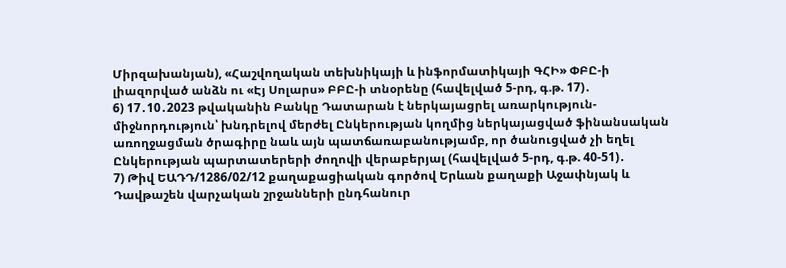Միրզախանյան), «Հաշվողական տեխնիկայի և ինֆորմատիկայի ԳՀԻ» ՓԲԸ-ի լիազորված անձն ու «Էյ Սոլարս» ԲԲԸ-ի տնօրենը (հավելված 5-րդ, գ.թ. 17)․
6) 17․10․2023 թվականին Բանկը Դատարան է ներկայացրել առարկություն-միջնորդություն՝ խնդրելով մերժել Ընկերության կողմից ներկայացված ֆինանսական առողջացման ծրագիրը նաև այն պատճառաբանությամբ, որ ծանուցված չի եղել Ընկերության պարտատերերի ժողովի վերաբերյալ (հավելված 5-րդ, գ.թ. 40‑51)․
7) Թիվ ԵԱԴԴ/1286/02/12 քաղաքացիական գործով Երևան քաղաքի Աջափնյակ և Դավթաշեն վարչական շրջանների ընդհանուր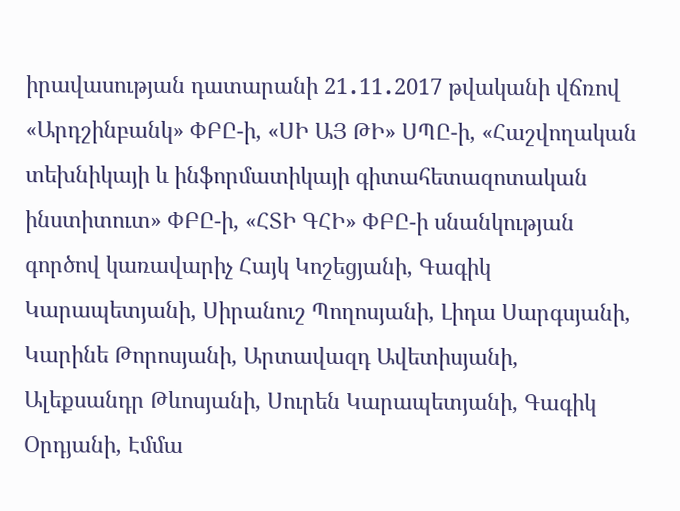իրավասության դատարանի 21․11․2017 թվականի վճռով «Արդշինբանկ» ՓԲԸ-ի, «ՍԻ ԱՅ ԹԻ» ՍՊԸ-ի, «Հաշվողական տեխնիկայի և ինֆորմատիկայի գիտահետազոտական ինստիտուտ» ՓԲԸ-ի, «ՀՏԻ ԳՀԻ» ՓԲԸ-ի սնանկության գործով կառավարիչ Հայկ Կոշեցյանի, Գագիկ Կարապետյանի, Սիրանուշ Պողոսյանի, Լիդա Սարգսյանի, Կարինե Թորոսյանի, Արտավազդ Ավետիսյանի, Ալեքսանդր Թևոսյանի, Սուրեն Կարապետյանի, Գագիկ Օրդյանի, Էմմա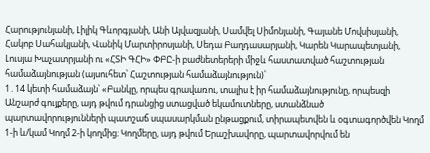Հարությունյանի, Լիլիկ Գևորգյանի, Անի Այվազյանի, Սամվել Սիմոնյանի, Գայանե Մովսիսյանի, Հակոբ Սահակյանի, Վանիկ Մարտիրոսյանի, Սեդա Բաղդասարյանի, Կարեն Կարապետյանի, Լուսյա Խաչատրյանի ու «ՀՏԻ ԳՀԻ» ՓԲԸ-ի բաժնետերերի միջև հաստատված հաշտության համաձայնության (այսուհետ՝ Հաշտության համաձայնություն)՝
1․14 կետի համաձայն՝ «Բանկը, որպես գրավառու, տալիս է իր համաձայնությունը, որպեսզի Անշարժ գույքերը, այդ թվում դրանցից ստացված եկամուտները, ստանձնած պարտավորությունների պատշաճ սպասարկման ընթացքում, տիրապետվեն և օգտագործվեն Կողմ 1-ի և/կամ Կողմ 2-ի կողմից։ Կողմերը, այդ թվում Երաշխավորը, պարտավորվում են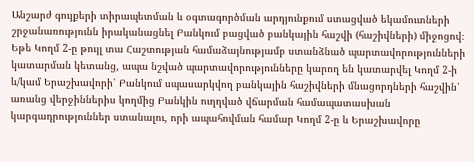Անշարժ գույքերի տիրապետման և օգտագործման արդյունքում ստացված եկամուտների շրջանառությունն իրականացնել Բանկում բացված բանկային հաշվի (հաշիվների) միջոցով։ Եթե Կողմ 2-ը թույլ տա Հաշտության համաձայնությամբ ստանձնած պարտավորությունների կատարման կետանց, ապա նշված պարտավորությունները կարող են կատարվել Կողմ 2-ի և/կամ Երաշխավորի՝ Բանկում սպասարկվող բանկային հաշիվների մնացորդների հաշվին՝ առանց վերջիններիս կողմից Բանկին ուղղված վճարման համապատասխան կարգադրություններ ստանալու, որի ապահովման համար Կողմ 2-ը և Երաշխավորը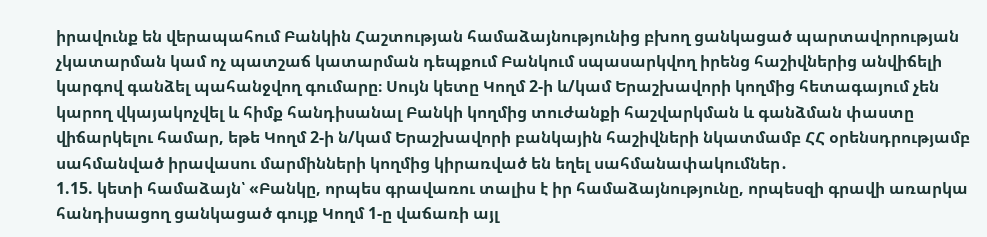իրավունք են վերապահում Բանկին Հաշտության համաձայնությունից բխող ցանկացած պարտավորության չկատարման կամ ոչ պատշաճ կատարման դեպքում Բանկում սպասարկվող իրենց հաշիվներից անվիճելի կարգով գանձել պահանջվող գումարը։ Սույն կետը Կողմ 2-ի և/կամ Երաշխավորի կողմից հետագայում չեն կարող վկայակոչվել և հիմք հանդիսանալ Բանկի կողմից տուժանքի հաշվարկման և գանձման փաստը վիճարկելու համար, եթե Կողմ 2-ի ն/կամ Երաշխավորի բանկային հաշիվների նկատմամբ ՀՀ օրենսդրությամբ սահմանված իրավասու մարմինների կողմից կիրառված են եղել սահմանափակումներ․
1.15. կետի համաձայն՝ «Բանկը, որպես գրավառու տալիս է իր համաձայնությունը, որպեսզի գրավի առարկա հանդիսացող ցանկացած գույք Կողմ 1-ը վաճառի այլ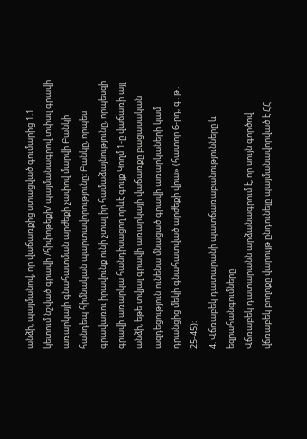անձի, պայմանով, որ վաճառքից ստացված գումարից 1.1 կետում նշված գրավի /հիփոթեքի/ պայմանագրով տփսւլ գրավի առարկայի գնահատման արժեքի չափով մարվի Բանկի հանդեպ հիմնական պարտավորությունը։ Բանկը, որպես գրավառու իրավունք ունի չտալ իր համաձայնությունը, որպեսզի գրավի առարկա հանդիսացող որևէ գույք Կողմ 1-ը վաճառի այլ անձի, եթե տվյալ գրավի առարկայի վաճառքը բացասական ազդեցություն ունենա մնացած գրավի առարկաների կամ դրանցից մեկի գնահատված արժեքի վրա» (հատոր 6-րդ, գ․թ․ 25-45)։
4. Վճռաբեկ դատարանի պատճառաբանությունները և եզրահանգումները
Վճռաբեկ դատարանն արձանագրում է, որ սույն գործով վճռաբեկ բողոքը վարույթ ընդունելը պայմանավորված է ՀՀ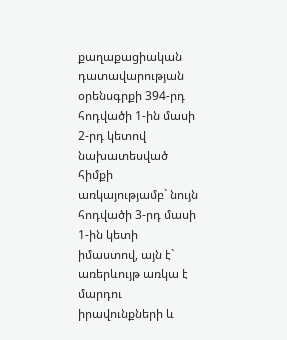քաղաքացիական դատավարության օրենսգրքի 394-րդ հոդվածի 1-ին մասի 2-րդ կետով նախատեսված հիմքի առկայությամբ` նույն հոդվածի 3‑րդ մասի 1-ին կետի իմաստով, այն է` առերևույթ առկա է մարդու իրավունքների և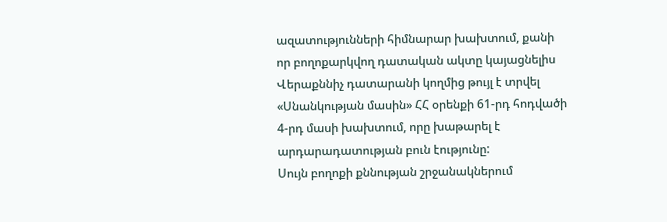ազատությունների հիմնարար խախտում, քանի որ բողոքարկվող դատական ակտը կայացնելիս Վերաքննիչ դատարանի կողմից թույլ է տրվել «Սնանկության մասին» ՀՀ օրենքի 61-րդ հոդվածի 4-րդ մասի խախտում, որը խաթարել է արդարադատության բուն էությունը:
Սույն բողոքի քննության շրջանակներում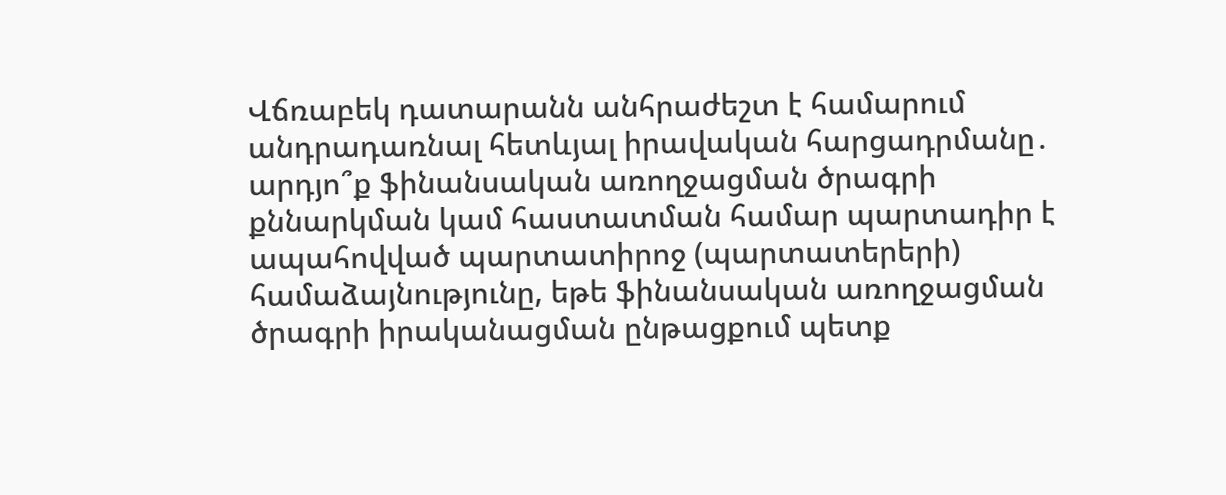Վճռաբեկ դատարանն անհրաժեշտ է համարում անդրադառնալ հետևյալ իրավական հարցադրմանը․ արդյո՞ք ֆինանսական առողջացման ծրագրի քննարկման կամ հաստատման համար պարտադիր է ապահովված պարտատիրոջ (պարտատերերի) համաձայնությունը, եթե ֆինանսական առողջացման ծրագրի իրականացման ընթացքում պետք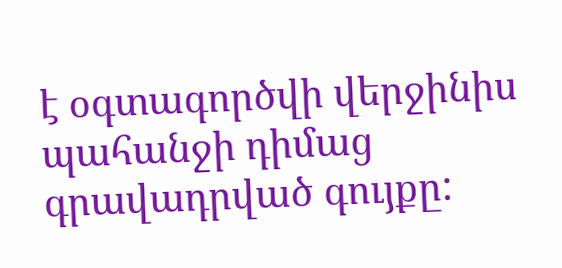է օգտագործվի վերջինիս պահանջի դիմաց գրավադրված գույքը: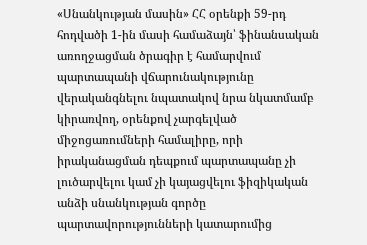«Սնանկության մասին» ՀՀ օրենքի 59-րդ հոդվածի 1-ին մասի համաձայն՝ ֆինանսական առողջացման ծրագիր է համարվում պարտապանի վճարունակությունը վերականգնելու նպատակով նրա նկատմամբ կիրառվող, օրենքով չարգելված միջոցառումների համալիրը, որի իրականացման դեպքում պարտապանը չի լուծարվելու կամ չի կայացվելու ֆիզիկական անձի սնանկության գործը պարտավորությունների կատարումից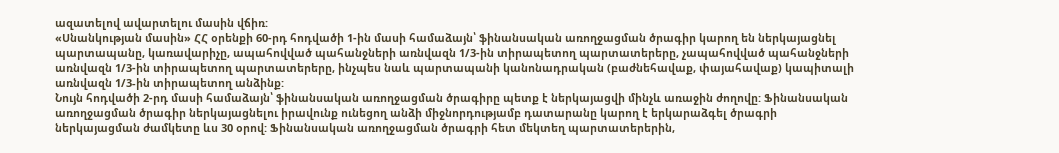ազատելով ավարտելու մասին վճիռ:
«Սնանկության մասին» ՀՀ օրենքի 60-րդ հոդվածի 1-ին մասի համաձայն՝ ֆինանսական առողջացման ծրագիր կարող են ներկայացնել պարտապանը, կառավարիչը, ապահովված պահանջների առնվազն 1/3-ին տիրապետող պարտատերերը, չապահովված պահանջների առնվազն 1/3-ին տիրապետող պարտատերերը, ինչպես նաև պարտապանի կանոնադրական (բաժնեհավաք, փայահավաք) կապիտալի առնվազն 1/3‑ին տիրապետող անձինք:
Նույն հոդվածի 2-րդ մասի համաձայն՝ ֆինանսական առողջացման ծրագիրը պետք է ներկայացվի մինչև առաջին ժողովը: Ֆինանսական առողջացման ծրագիր ներկայացնելու իրավունք ունեցող անձի միջնորդությամբ դատարանը կարող է երկարաձգել ծրագրի ներկայացման ժամկետը ևս 30 օրով: Ֆինանսական առողջացման ծրագրի հետ մեկտեղ պարտատերերին,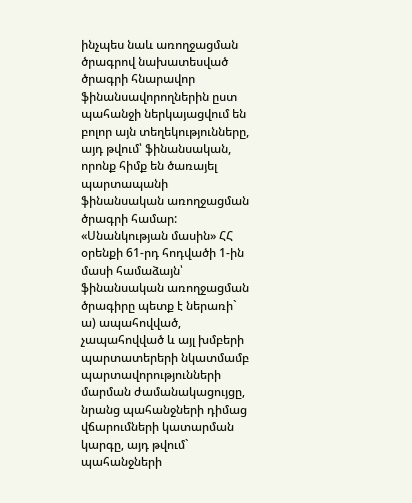ինչպես նաև առողջացման ծրագրով նախատեսված ծրագրի հնարավոր ֆինանսավորողներին ըստ պահանջի ներկայացվում են բոլոր այն տեղեկությունները, այդ թվում՝ ֆինանսական, որոնք հիմք են ծառայել պարտապանի ֆինանսական առողջացման ծրագրի համար:
«Սնանկության մասին» ՀՀ օրենքի 61-րդ հոդվածի 1-ին մասի համաձայն՝ ֆինանսական առողջացման ծրագիրը պետք է ներառի`
ա) ապահովված, չապահովված և այլ խմբերի պարտատերերի նկատմամբ պարտավորությունների մարման ժամանակացույցը, նրանց պահանջների դիմաց վճարումների կատարման կարգը, այդ թվում` պահանջների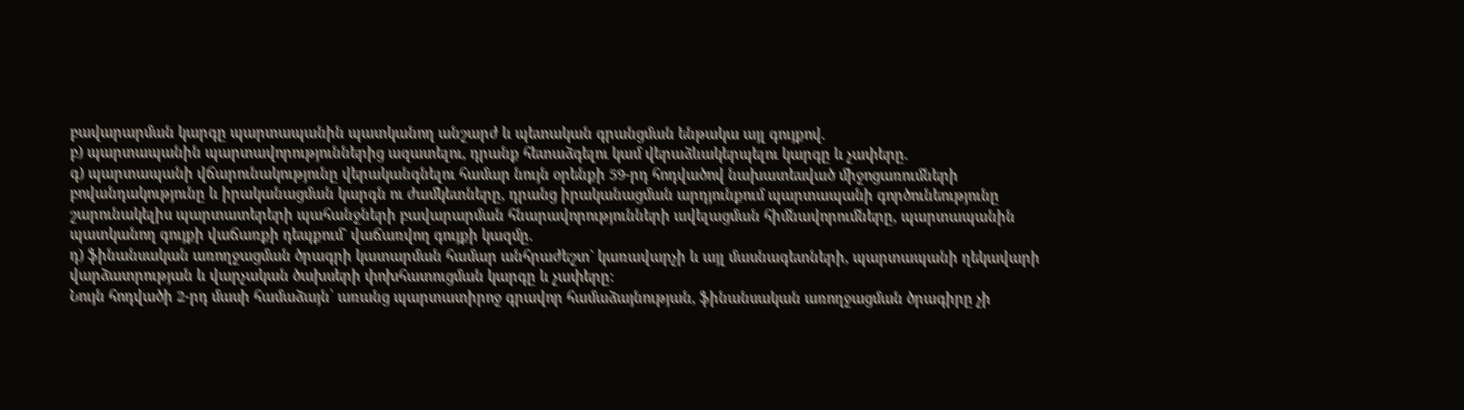բավարարման կարգը պարտապանին պատկանող անշարժ և պետական գրանցման ենթակա այլ գույքով.
բ) պարտապանին պարտավորություններից ազատելու, դրանք հետաձգելու կամ վերաձևակերպելու կարգը և չափերը.
գ) պարտապանի վճարունակությունը վերականգնելու համար նույն օրենքի 59-րդ հոդվածով նախատեսված միջոցառումների բովանդակությունը և իրականացման կարգն ու ժամկետները, դրանց իրականացման արդյունքում պարտապանի գործունեությունը շարունակելիս պարտատերերի պահանջների բավարարման հնարավորությունների ավելացման հիմնավորումները, պարտապանին պատկանող գույքի վաճառքի դեպքում` վաճառվող գույքի կազմը.
դ) ֆինանսական առողջացման ծրագրի կատարման համար անհրաժեշտ` կառավարչի և այլ մասնագետների, պարտապանի ղեկավարի վարձատրության և վարչական ծախսերի փոխհատուցման կարգը և չափերը:
Նույն հոդվածի 2-րդ մասի համաձայն՝ առանց պարտատիրոջ գրավոր համաձայնության, ֆինանսական առողջացման ծրագիրը չի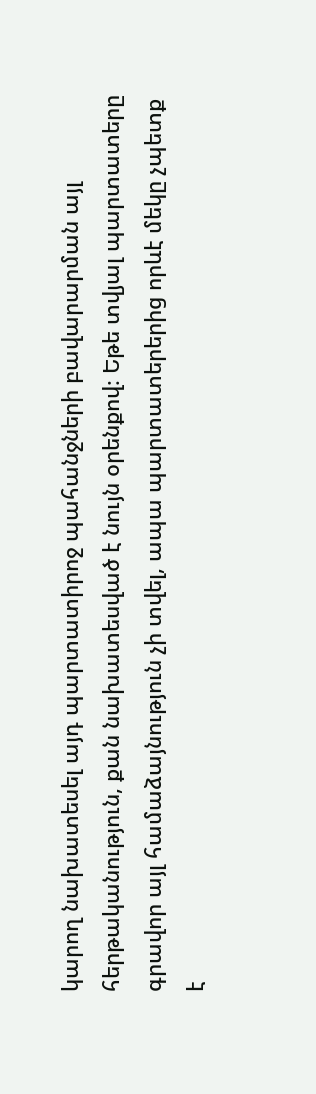կարող նախատեսել այդ պարտատիրոջ պահանջների բավարարման այլ հերթականություն, քան նախատեսված է նույն օրենքով։ Եթե տվյալ պարտատերը գրավոր այլ համաձայնություն չի տվել, ապա պարտատերերից որևէ մեկը չպետք է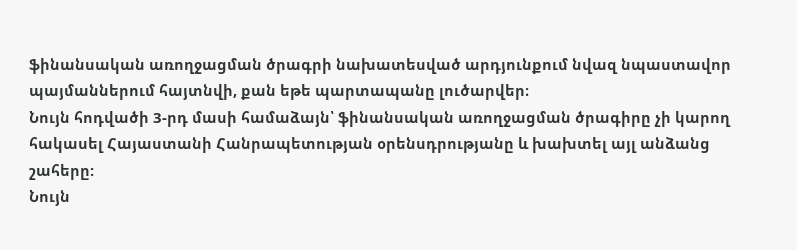ֆինանսական առողջացման ծրագրի նախատեսված արդյունքում նվազ նպաստավոր պայմաններում հայտնվի, քան եթե պարտապանը լուծարվեր։
Նույն հոդվածի 3-րդ մասի համաձայն՝ ֆինանսական առողջացման ծրագիրը չի կարող հակասել Հայաստանի Հանրապետության օրենսդրությանը և խախտել այլ անձանց շահերը:
Նույն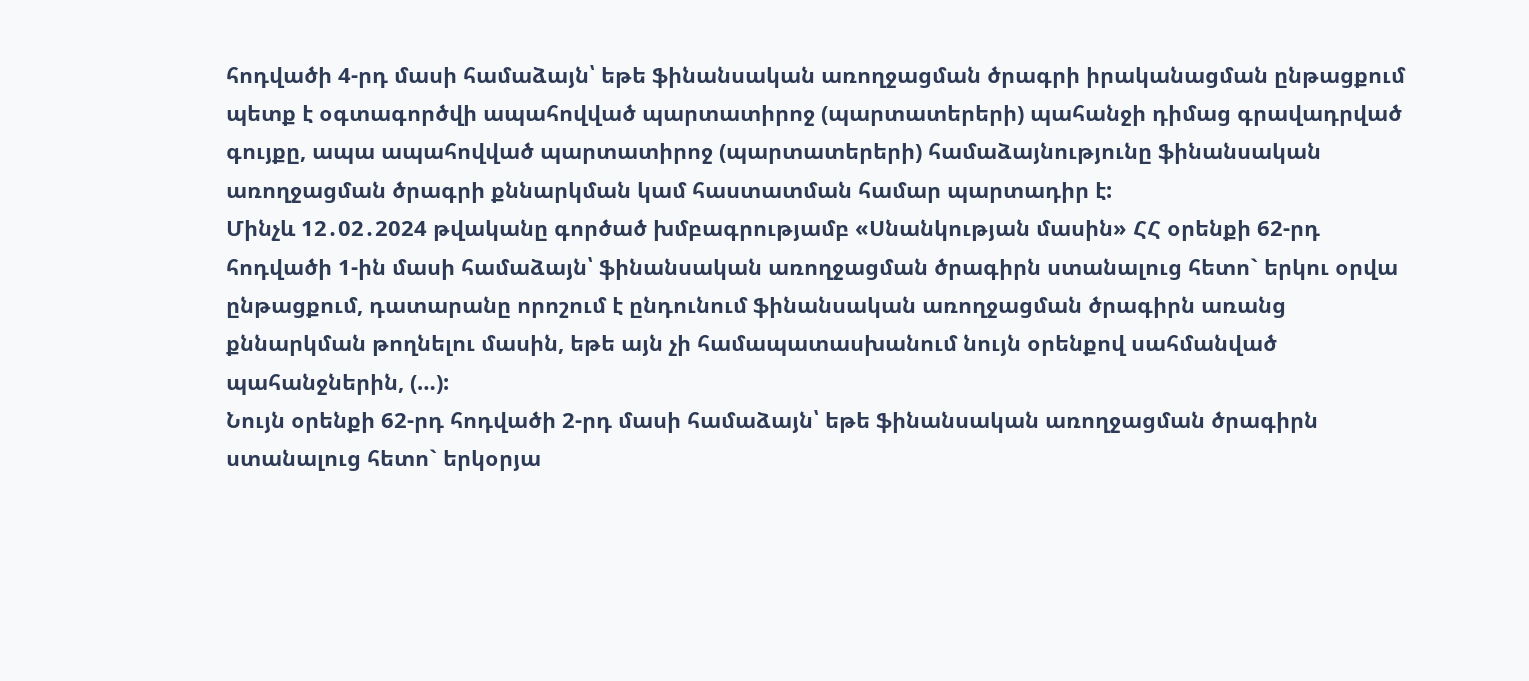հոդվածի 4-րդ մասի համաձայն՝ եթե ֆինանսական առողջացման ծրագրի իրականացման ընթացքում պետք է օգտագործվի ապահովված պարտատիրոջ (պարտատերերի) պահանջի դիմաց գրավադրված գույքը, ապա ապահովված պարտատիրոջ (պարտատերերի) համաձայնությունը ֆինանսական առողջացման ծրագրի քննարկման կամ հաստատման համար պարտադիր է:
Մինչև 12․02․2024 թվականը գործած խմբագրությամբ «Սնանկության մասին» ՀՀ օրենքի 62-րդ հոդվածի 1-ին մասի համաձայն՝ ֆինանսական առողջացման ծրագիրն ստանալուց հետո` երկու օրվա ընթացքում, դատարանը որոշում է ընդունում ֆինանսական առողջացման ծրագիրն առանց քննարկման թողնելու մասին, եթե այն չի համապատասխանում նույն օրենքով սահմանված պահանջներին, (…):
Նույն օրենքի 62-րդ հոդվածի 2-րդ մասի համաձայն՝ եթե ֆինանսական առողջացման ծրագիրն ստանալուց հետո` երկօրյա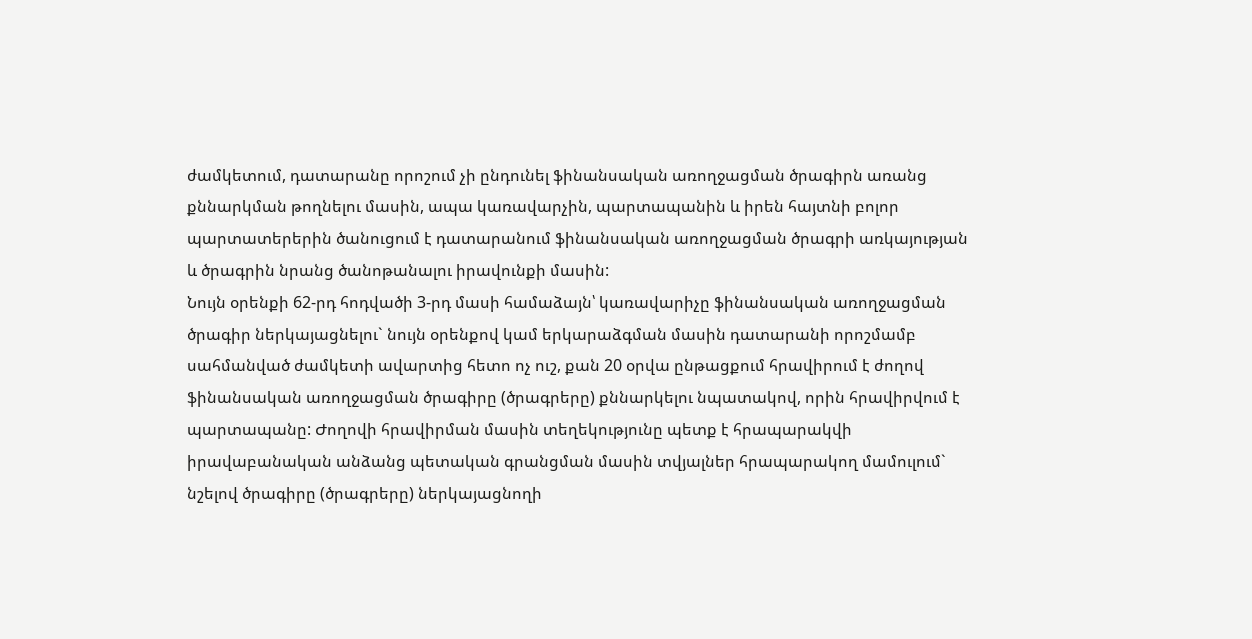ժամկետում, դատարանը որոշում չի ընդունել ֆինանսական առողջացման ծրագիրն առանց քննարկման թողնելու մասին, ապա կառավարչին, պարտապանին և իրեն հայտնի բոլոր պարտատերերին ծանուցում է դատարանում ֆինանսական առողջացման ծրագրի առկայության և ծրագրին նրանց ծանոթանալու իրավունքի մասին:
Նույն օրենքի 62-րդ հոդվածի 3-րդ մասի համաձայն՝ կառավարիչը ֆինանսական առողջացման ծրագիր ներկայացնելու` նույն օրենքով կամ երկարաձգման մասին դատարանի որոշմամբ սահմանված ժամկետի ավարտից հետո ոչ ուշ, քան 20 օրվա ընթացքում հրավիրում է ժողով ֆինանսական առողջացման ծրագիրը (ծրագրերը) քննարկելու նպատակով, որին հրավիրվում է պարտապանը: Ժողովի հրավիրման մասին տեղեկությունը պետք է հրապարակվի իրավաբանական անձանց պետական գրանցման մասին տվյալներ հրապարակող մամուլում` նշելով ծրագիրը (ծրագրերը) ներկայացնողի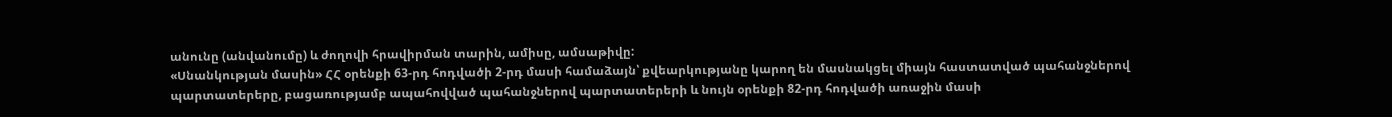անունը (անվանումը) և ժողովի հրավիրման տարին, ամիսը, ամսաթիվը:
«Սնանկության մասին» ՀՀ օրենքի 63-րդ հոդվածի 2-րդ մասի համաձայն՝ քվեարկությանը կարող են մասնակցել միայն հաստատված պահանջներով պարտատերերը, բացառությամբ ապահովված պահանջներով պարտատերերի և նույն օրենքի 82-րդ հոդվածի առաջին մասի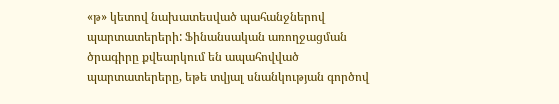«թ» կետով նախատեսված պահանջներով պարտատերերի: Ֆինանսական առողջացման ծրագիրը քվեարկում են ապահովված պարտատերերը, եթե տվյալ սնանկության գործով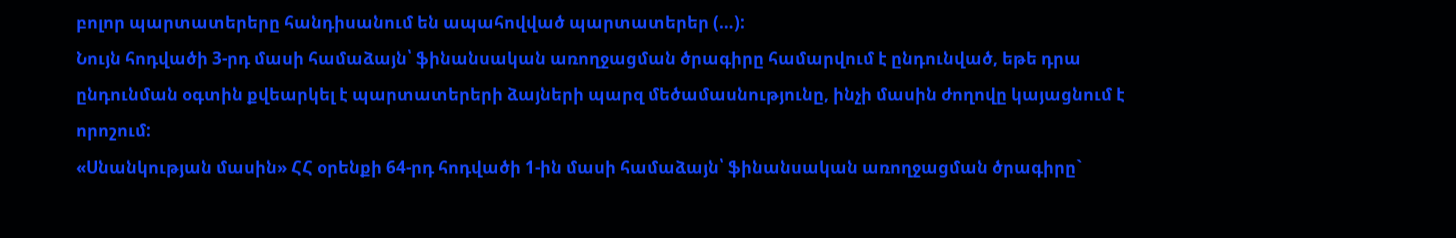բոլոր պարտատերերը հանդիսանում են ապահովված պարտատերեր (…):
Նույն հոդվածի 3-րդ մասի համաձայն՝ ֆինանսական առողջացման ծրագիրը համարվում է ընդունված, եթե դրա ընդունման օգտին քվեարկել է պարտատերերի ձայների պարզ մեծամասնությունը, ինչի մասին ժողովը կայացնում է որոշում:
«Սնանկության մասին» ՀՀ օրենքի 64-րդ հոդվածի 1-ին մասի համաձայն՝ ֆինանսական առողջացման ծրագիրը`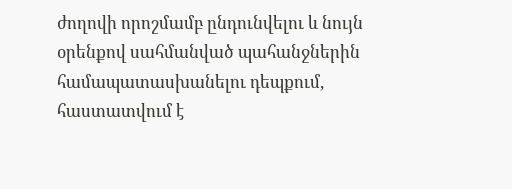ժողովի որոշմամբ ընդունվելու և նույն օրենքով սահմանված պահանջներին համապատասխանելու դեպքում, հաստատվում է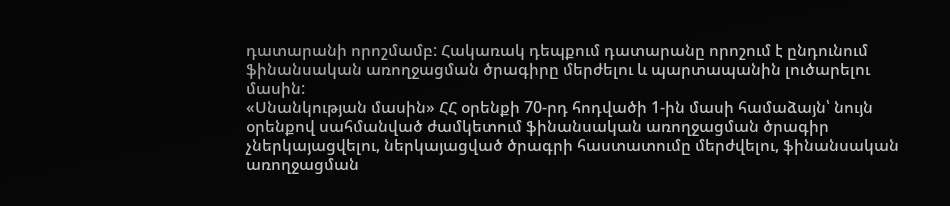դատարանի որոշմամբ: Հակառակ դեպքում դատարանը որոշում է ընդունում ֆինանսական առողջացման ծրագիրը մերժելու և պարտապանին լուծարելու մասին:
«Սնանկության մասին» ՀՀ օրենքի 70-րդ հոդվածի 1-ին մասի համաձայն՝ նույն օրենքով սահմանված ժամկետում ֆինանսական առողջացման ծրագիր չներկայացվելու, ներկայացված ծրագրի հաստատումը մերժվելու, ֆինանսական առողջացման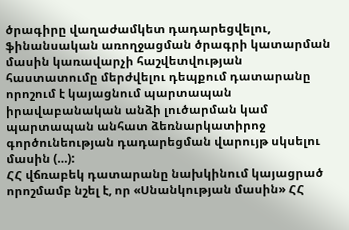ծրագիրը վաղաժամկետ դադարեցվելու, ֆինանսական առողջացման ծրագրի կատարման մասին կառավարչի հաշվետվության հաստատումը մերժվելու դեպքում դատարանը որոշում է կայացնում պարտապան իրավաբանական անձի լուծարման կամ պարտապան անհատ ձեռնարկատիրոջ գործունեության դադարեցման վարույթ սկսելու մասին (…):
ՀՀ վճռաբեկ դատարանը նախկինում կայացրած որոշմամբ նշել է, որ «Սնանկության մասին» ՀՀ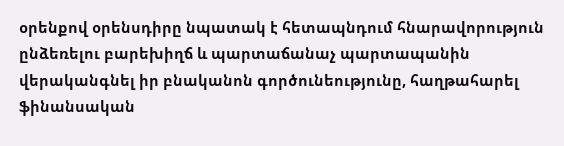օրենքով օրենսդիրը նպատակ է հետապնդում հնարավորություն ընձեռելու բարեխիղճ և պարտաճանաչ պարտապանին վերականգնել իր բնականոն գործունեությունը, հաղթահարել ֆինանսական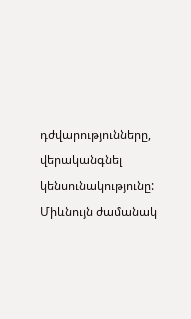դժվարությունները, վերականգնել կենսունակությունը: Միևնույն ժամանակ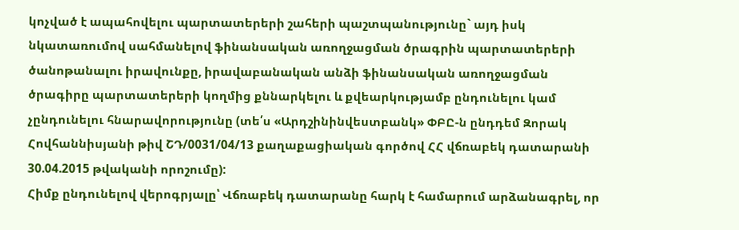կոչված է ապահովելու պարտատերերի շահերի պաշտպանությունը` այդ իսկ նկատառումով սահմանելով ֆինանսական առողջացման ծրագրին պարտատերերի ծանոթանալու իրավունքը, իրավաբանական անձի ֆինանսական առողջացման ծրագիրը պարտատերերի կողմից քննարկելու և քվեարկությամբ ընդունելու կամ չընդունելու հնարավորությունը (տե՛ս «Արդշինինվեստբանկ» ՓԲԸ-ն ընդդեմ Զորակ Հովհաննիսյանի թիվ ՇԴ/0031/04/13 քաղաքացիական գործով ՀՀ վճռաբեկ դատարանի 30.04.2015 թվականի որոշումը):
Հիմք ընդունելով վերոգրյալը՝ Վճռաբեկ դատարանը հարկ է համարում արձանագրել, որ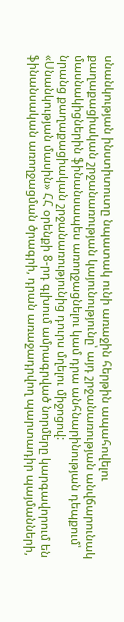սնանկության ինստիտուտը նպատակ ունի առաջին հերթին ապահովելու քաղաքացիական շրջանառության կայունությունը՝ այդ շրջանառության անվճարունակ մասնակիցներին ֆինանսապես առողջացնելու կամ դրա անհնարինության դեպքում՝ նրանց քաղաքացիական շրջանառությունից դուրս մղելու միջոցով:
«Սնանկության մասին» ՀՀ օրենքի 8-րդ գլխում ամրագրված նորմերը կարգավորում են ֆինանսական առողջացման ծրագրի, դրան առաջադրվող պարտադիր պայմանների,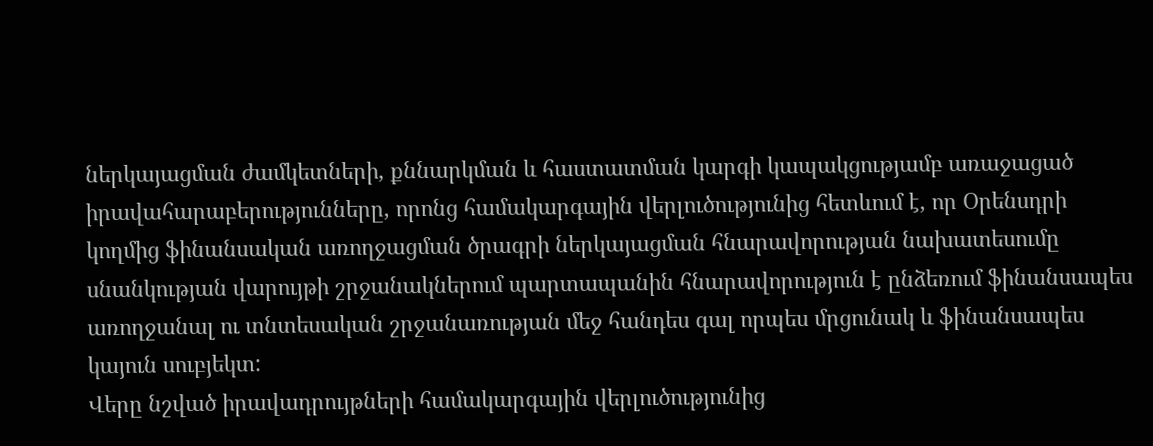ներկայացման ժամկետների, քննարկման և հաստատման կարգի կապակցությամբ առաջացած իրավահարաբերությունները, որոնց համակարգային վերլուծությունից հետևում է, որ Օրենսդրի կողմից ֆինանսական առողջացման ծրագրի ներկայացման հնարավորության նախատեսումը սնանկության վարույթի շրջանակներում պարտապանին հնարավորություն է ընձեռում ֆինանսապես առողջանալ ու տնտեսական շրջանառության մեջ հանդես գալ որպես մրցունակ և ֆինանսապես կայուն սուբյեկտ:
Վերը նշված իրավադրույթների համակարգային վերլուծությունից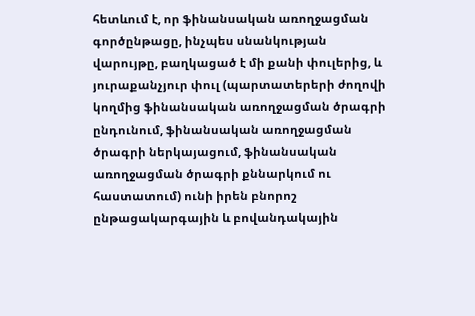հետևում է, որ ֆինանսական առողջացման գործընթացը, ինչպես սնանկության վարույթը, բաղկացած է մի քանի փուլերից, և յուրաքանչյուր փուլ (պարտատերերի ժողովի կողմից ֆինանսական առողջացման ծրագրի ընդունում, ֆինանսական առողջացման ծրագրի ներկայացում, ֆինանսական առողջացման ծրագրի քննարկում ու հաստատում) ունի իրեն բնորոշ ընթացակարգային և բովանդակային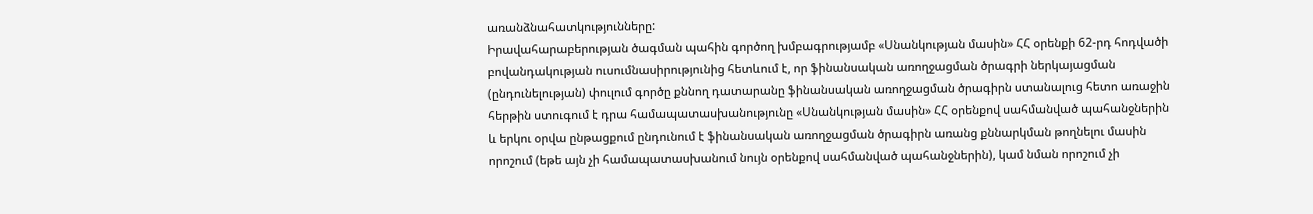առանձնահատկությունները:
Իրավահարաբերության ծագման պահին գործող խմբագրությամբ «Սնանկության մասին» ՀՀ օրենքի 62-րդ հոդվածի բովանդակության ուսումնասիրությունից հետևում է, որ ֆինանսական առողջացման ծրագրի ներկայացման (ընդունելության) փուլում գործը քննող դատարանը ֆինանսական առողջացման ծրագիրն ստանալուց հետո առաջին հերթին ստուգում է դրա համապատասխանությունը «Սնանկության մասին» ՀՀ օրենքով սահմանված պահանջներին և երկու օրվա ընթացքում ընդունում է ֆինանսական առողջացման ծրագիրն առանց քննարկման թողնելու մասին որոշում (եթե այն չի համապատասխանում նույն օրենքով սահմանված պահանջներին), կամ նման որոշում չի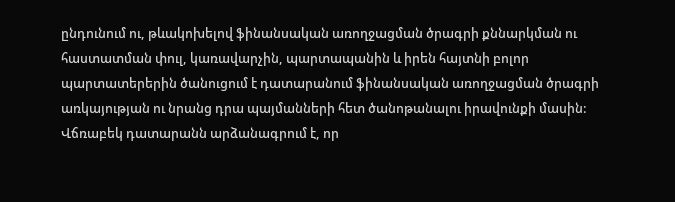ընդունում ու, թևակոխելով ֆինանսական առողջացման ծրագրի քննարկման ու հաստատման փուլ, կառավարչին, պարտապանին և իրեն հայտնի բոլոր պարտատերերին ծանուցում է դատարանում ֆինանսական առողջացման ծրագրի առկայության ու նրանց դրա պայմանների հետ ծանոթանալու իրավունքի մասին:
Վճռաբեկ դատարանն արձանագրում է, որ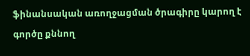ֆինանսական առողջացման ծրագիրը կարող է գործը քննող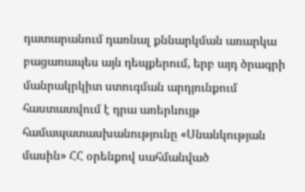դատարանում դառնալ քննարկման առարկա բացառապես այն դեպքերում, երբ այդ ծրագրի մանրակրկիտ ստուգման արդյունքում հաստատվում է դրա առերևույթ համապատասխանությունը «Սնանկության մասին» ՀՀ օրենքով սահմանված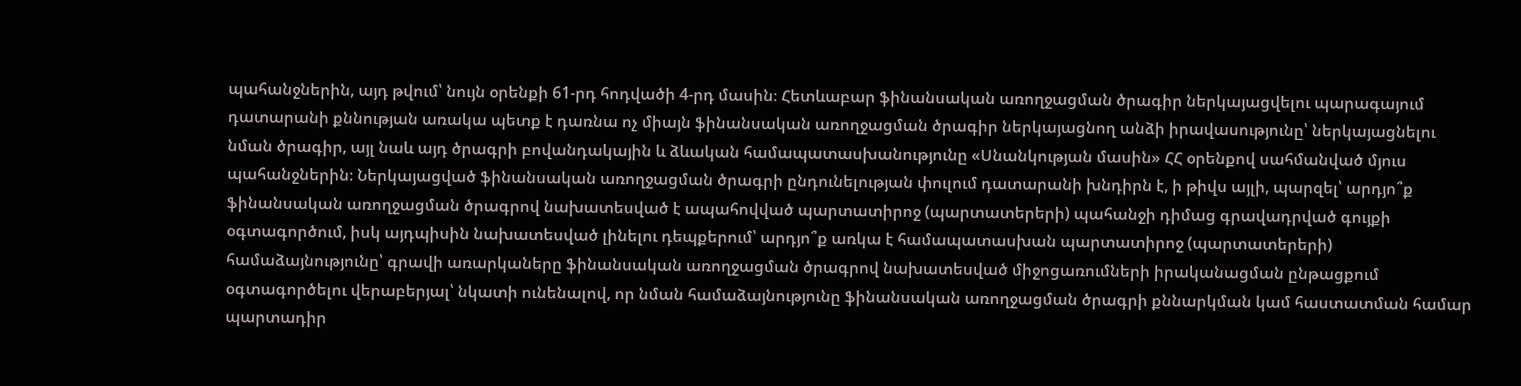պահանջներին, այդ թվում՝ նույն օրենքի 61-րդ հոդվածի 4-րդ մասին։ Հետևաբար ֆինանսական առողջացման ծրագիր ներկայացվելու պարագայում դատարանի քննության առակա պետք է դառնա ոչ միայն ֆինանսական առողջացման ծրագիր ներկայացնող անձի իրավասությունը՝ ներկայացնելու նման ծրագիր, այլ նաև այդ ծրագրի բովանդակային և ձևական համապատասխանությունը «Սնանկության մասին» ՀՀ օրենքով սահմանված մյուս պահանջներին։ Ներկայացված ֆինանսական առողջացման ծրագրի ընդունելության փուլում դատարանի խնդիրն է, ի թիվս այլի, պարզել՝ արդյո՞ք ֆինանսական առողջացման ծրագրով նախատեսված է ապահովված պարտատիրոջ (պարտատերերի) պահանջի դիմաց գրավադրված գույքի օգտագործում, իսկ այդպիսին նախատեսված լինելու դեպքերում՝ արդյո՞ք առկա է համապատասխան պարտատիրոջ (պարտատերերի) համաձայնությունը՝ գրավի առարկաները ֆինանսական առողջացման ծրագրով նախատեսված միջոցառումների իրականացման ընթացքում օգտագործելու վերաբերյալ՝ նկատի ունենալով, որ նման համաձայնությունը ֆինանսական առողջացման ծրագրի քննարկման կամ հաստատման համար պարտադիր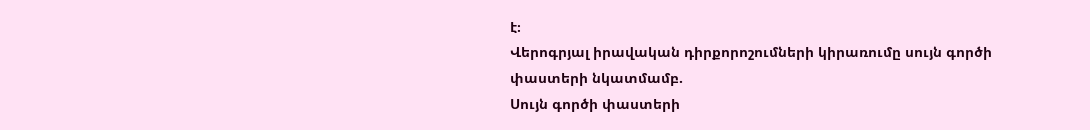է։
Վերոգրյալ իրավական դիրքորոշումների կիրառումը սույն գործի փաստերի նկատմամբ.
Սույն գործի փաստերի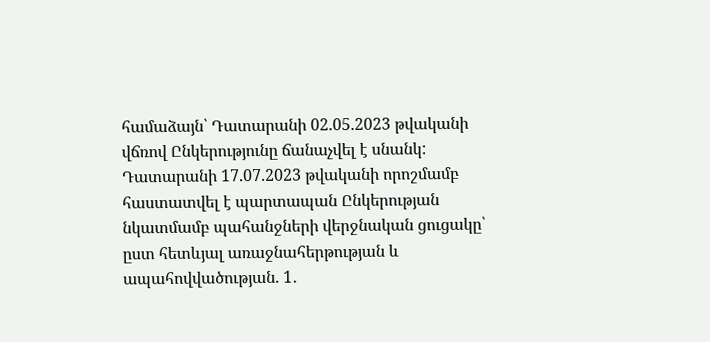համաձայն՝ Դատարանի 02.05.2023 թվականի վճռով Ընկերությունը ճանաչվել է սնանկ:
Դատարանի 17.07.2023 թվականի որոշմամբ հաստատվել է պարտապան Ընկերության նկատմամբ պահանջների վերջնական ցուցակը՝ ըստ հետևյալ առաջնահերթության և ապահովվածության. 1․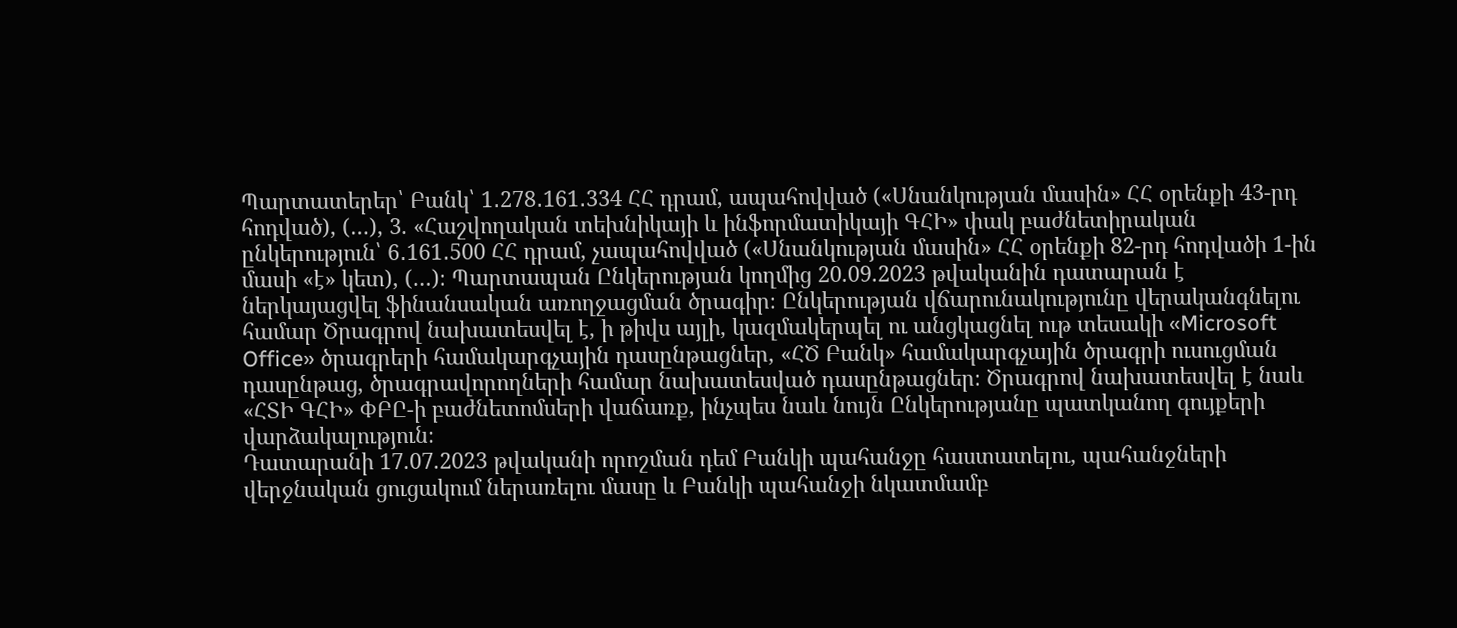Պարտատերեր՝ Բանկ՝ 1․278․161․334 ՀՀ դրամ, ապահովված («Սնանկության մասին» ՀՀ օրենքի 43-րդ հոդված), (…), 3. «Հաշվողական տեխնիկայի և ինֆորմատիկայի ԳՀԻ» փակ բաժնետիրական ընկերություն՝ 6․161․500 ՀՀ դրամ, չապահովված («Սնանկության մասին» ՀՀ օրենքի 82-րդ հոդվածի 1-ին մասի «է» կետ), (…)։ Պարտապան Ընկերության կողմից 20.09.2023 թվականին դատարան է ներկայացվել ֆինանսական առողջացման ծրագիր։ Ընկերության վճարունակությունը վերականգնելու համար Ծրագրով նախատեսվել է, ի թիվս այլի, կազմակերպել ու անցկացնել ութ տեսակի «Microsoft Office» ծրագրերի համակարգչային դասընթացներ, «ՀԾ Բանկ» համակարգչային ծրագրի ուսուցման դասընթաց, ծրագրավորողների համար նախատեսված դասընթացներ։ Ծրագրով նախատեսվել է նաև «ՀՏԻ ԳՀԻ» ՓԲԸ-ի բաժնետոմսերի վաճառք, ինչպես նաև նույն Ընկերությանը պատկանող գույքերի վարձակալություն։
Դատարանի 17.07.2023 թվականի որոշման դեմ Բանկի պահանջը հաստատելու, պահանջների վերջնական ցուցակում ներառելու մասը և Բանկի պահանջի նկատմամբ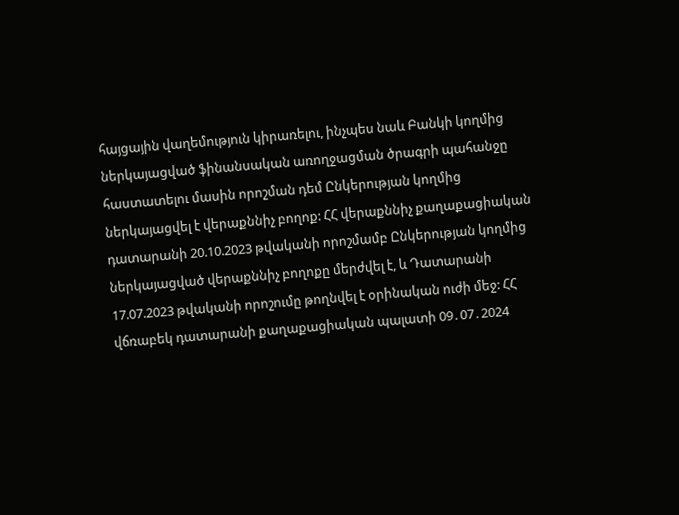հայցային վաղեմություն կիրառելու, ինչպես նաև Բանկի կողմից ներկայացված ֆինանսական առողջացման ծրագրի պահանջը հաստատելու մասին որոշման դեմ Ընկերության կողմից ներկայացվել է վերաքննիչ բողոք: ՀՀ վերաքննիչ քաղաքացիական դատարանի 20.10.2023 թվականի որոշմամբ Ընկերության կողմից ներկայացված վերաքննիչ բողոքը մերժվել է, և Դատարանի 17.07.2023 թվականի որոշումը թողնվել է օրինական ուժի մեջ: ՀՀ վճռաբեկ դատարանի քաղաքացիական պալատի 09․07․2024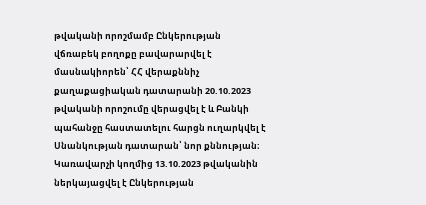թվականի որոշմամբ Ընկերության վճռաբեկ բողոքը բավարարվել է մասնակիորեն՝ ՀՀ վերաքննիչ քաղաքացիական դատարանի 20.10.2023 թվականի որոշումը վերացվել է և Բանկի պահանջը հաստատելու հարցն ուղարկվել է Սնանկության դատարան՝ նոր քննության։
Կառավարչի կողմից 13.10.2023 թվականին ներկայացվել է Ընկերության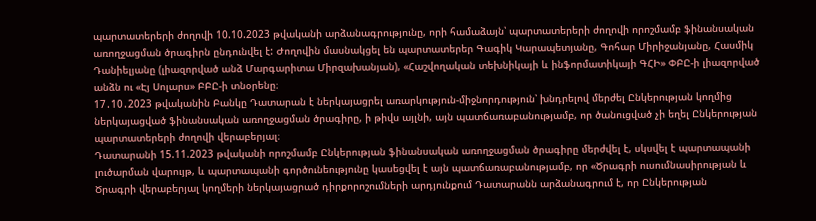պարտատերերի ժողովի 10.10.2023 թվականի արձանագրությունը, որի համաձայն՝ պարտատերերի ժողովի որոշմամբ ֆինանսական առողջացման ծրագիրն ընդունվել է: Ժողովին մասնակցել են պարտատերեր Գագիկ Կարապետյանը, Գոհար Միրիջանյանը, Հասմիկ Դանիելյանը (լիազորված անձ Մարգարիտա Միրզախանյան), «Հաշվողական տեխնիկայի և ինֆորմատիկայի ԳՀԻ» ՓԲԸ-ի լիազորված անձն ու «Էյ Սոլարս» ԲԲԸ-ի տնօրենը։
17․10․2023 թվականին Բանկը Դատարան է ներկայացրել առարկություն-միջնորդություն՝ խնդրելով մերժել Ընկերության կողմից ներկայացված ֆինանսական առողջացման ծրագիրը, ի թիվս այլնի, այն պատճառաբանությամբ, որ ծանուցված չի եղել Ընկերության պարտատերերի ժողովի վերաբերյալ։
Դատարանի 15.11.2023 թվականի որոշմամբ Ընկերության ֆինանսական առողջացման ծրագիրը մերժվել է, սկսվել է պարտապանի լուծարման վարույթ, և պարտապանի գործունեությունը կասեցվել է այն պատճառաբանությամբ, որ «Ծրագրի ուսումնասիրության և Ծրագրի վերաբերյալ կողմերի ներկայացրած դիրքորոշումների արդյունքում Դատարանն արձանագրում է, որ Ընկերության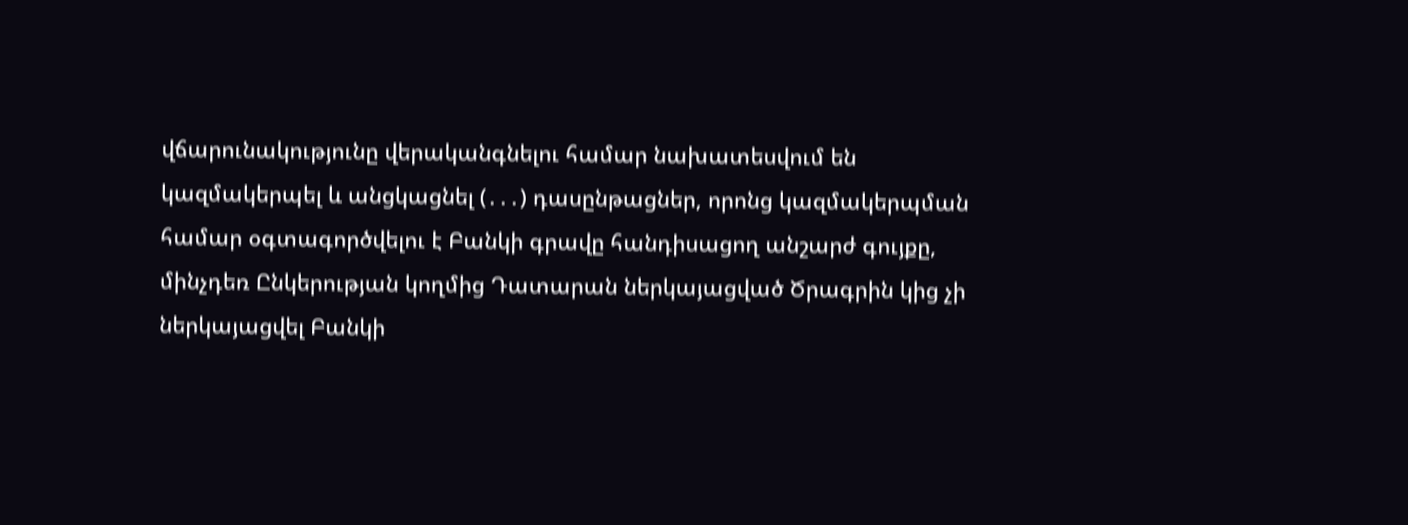վճարունակությունը վերականգնելու համար նախատեսվում են կազմակերպել և անցկացնել (․․․) դասընթացներ, որոնց կազմակերպման համար օգտագործվելու է Բանկի գրավը հանդիսացող անշարժ գույքը, մինչդեռ Ընկերության կողմից Դատարան ներկայացված Ծրագրին կից չի ներկայացվել Բանկի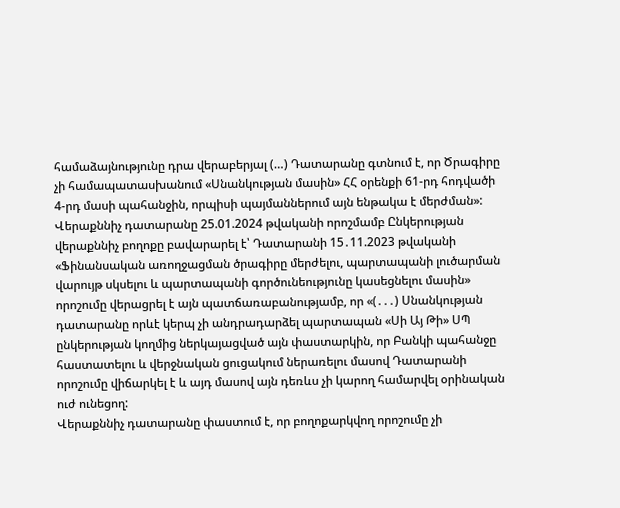համաձայնությունը դրա վերաբերյալ (…) Դատարանը գտնում է, որ Ծրագիրը չի համապատասխանում «Սնանկության մասին» ՀՀ օրենքի 61-րդ հոդվածի 4-րդ մասի պահանջին, որպիսի պայմաններում այն ենթակա է մերժման»:
Վերաքննիչ դատարանը 25.01.2024 թվականի որոշմամբ Ընկերության վերաքննիչ բողոքը բավարարել է՝ Դատարանի 15․11.2023 թվականի «Ֆինանսական առողջացման ծրագիրը մերժելու, պարտապանի լուծարման վարույթ սկսելու և պարտապանի գործունեությունը կասեցնելու մասին» որոշումը վերացրել է այն պատճառաբանությամբ, որ «(․․․) Սնանկության դատարանը որևէ կերպ չի անդրադարձել պարտապան «Սի Այ Թի» ՍՊ ընկերության կողմից ներկայացված այն փաստարկին, որ Բանկի պահանջը հաստատելու և վերջնական ցուցակում ներառելու մասով Դատարանի որոշումը վիճարկել է և այդ մասով այն դեռևս չի կարող համարվել օրինական ուժ ունեցող:
Վերաքննիչ դատարանը փաստում է, որ բողոքարկվող որոշումը չի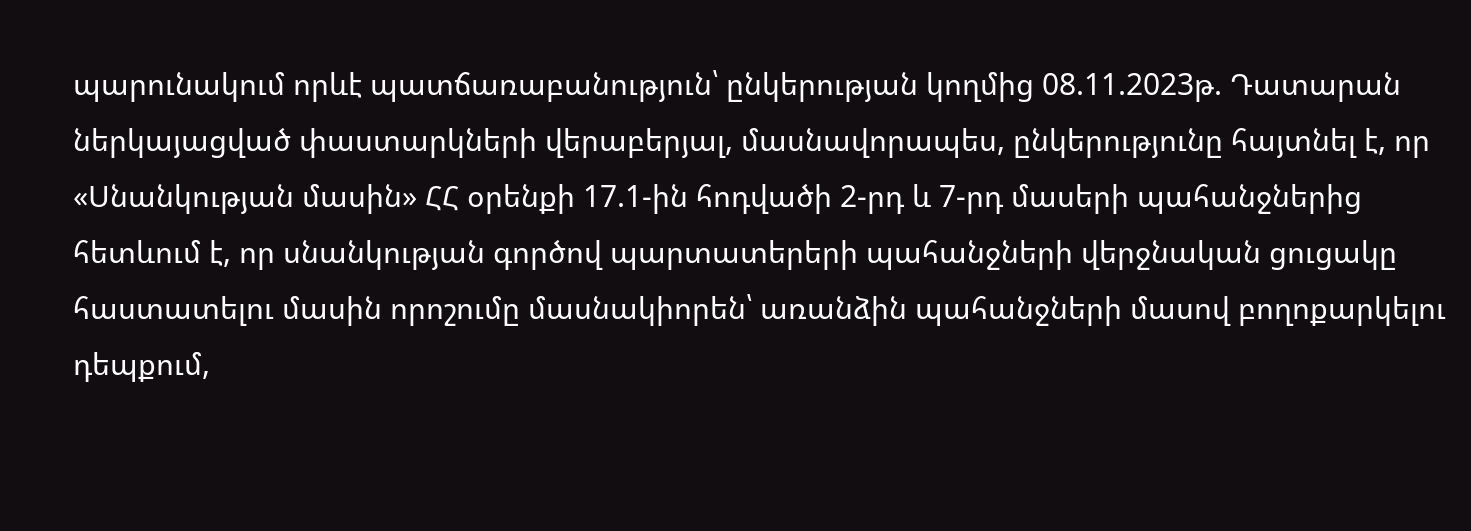պարունակում որևէ պատճառաբանություն՝ ընկերության կողմից 08.11.2023թ. Դատարան ներկայացված փաստարկների վերաբերյալ, մասնավորապես, ընկերությունը հայտնել է, որ «Սնանկության մասին» ՀՀ օրենքի 17.1-ին հոդվածի 2-րդ և 7-րդ մասերի պահանջներից հետևում է, որ սնանկության գործով պարտատերերի պահանջների վերջնական ցուցակը հաստատելու մասին որոշումը մասնակիորեն՝ առանձին պահանջների մասով բողոքարկելու դեպքում,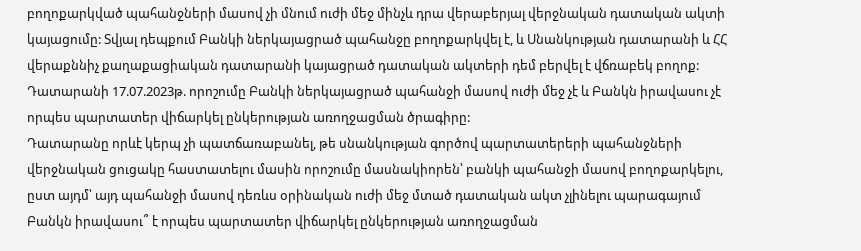բողոքարկված պահանջների մասով չի մնում ուժի մեջ մինչև դրա վերաբերյալ վերջնական դատական ակտի կայացումը: Տվյալ դեպքում Բանկի ներկայացրած պահանջը բողոքարկվել է, և Սնանկության դատարանի և ՀՀ վերաքննիչ քաղաքացիական դատարանի կայացրած դատական ակտերի դեմ բերվել է վճռաբեկ բողոք: Դատարանի 17.07.2023թ. որոշումը Բանկի ներկայացրած պահանջի մասով ուժի մեջ չէ և Բանկն իրավասու չէ որպես պարտատեր վիճարկել ընկերության առողջացման ծրագիրը:
Դատարանը որևէ կերպ չի պատճառաբանել, թե սնանկության գործով պարտատերերի պահանջների վերջնական ցուցակը հաստատելու մասին որոշումը մասնակիորեն՝ բանկի պահանջի մասով բողոքարկելու, ըստ այդմ՝ այդ պահանջի մասով դեռևս օրինական ուժի մեջ մտած դատական ակտ չլինելու պարագայում Բանկն իրավասու՞ է որպես պարտատեր վիճարկել ընկերության առողջացման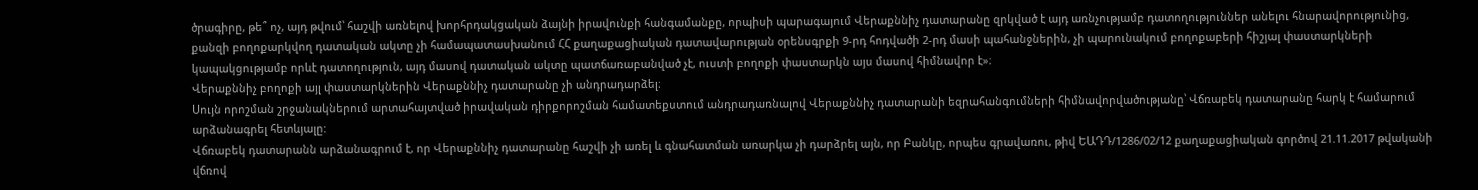ծրագիրը, թե՞ ոչ, այդ թվում՝ հաշվի առնելով խորհրդակցական ձայնի իրավունքի հանգամանքը, որպիսի պարագայում Վերաքննիչ դատարանը զրկված է այդ առնչությամբ դատողություններ անելու հնարավորությունից, քանզի բողոքարկվող դատական ակտը չի համապատասխանում ՀՀ քաղաքացիական դատավարության օրենսգրքի 9-րդ հոդվածի 2-րդ մասի պահանջներին, չի պարունակում բողոքաբերի հիշյալ փաստարկների կապակցությամբ որևէ դատողություն, այդ մասով դատական ակտը պատճառաբանված չէ, ուստի բողոքի փաստարկն այս մասով հիմնավոր է»։
Վերաքննիչ բողոքի այլ փաստարկներին Վերաքննիչ դատարանը չի անդրադարձել։
Սույն որոշման շրջանակներում արտահայտված իրավական դիրքորոշման համատեքստում անդրադառնալով Վերաքննիչ դատարանի եզրահանգումների հիմնավորվածությանը՝ Վճռաբեկ դատարանը հարկ է համարում արձանագրել հետևյալը:
Վճռաբեկ դատարանն արձանագրում է, որ Վերաքննիչ դատարանը հաշվի չի առել և գնահատման առարկա չի դարձրել այն, որ Բանկը, որպես գրավառու, թիվ ԵԱԴԴ/1286/02/12 քաղաքացիական գործով 21.11.2017 թվականի վճռով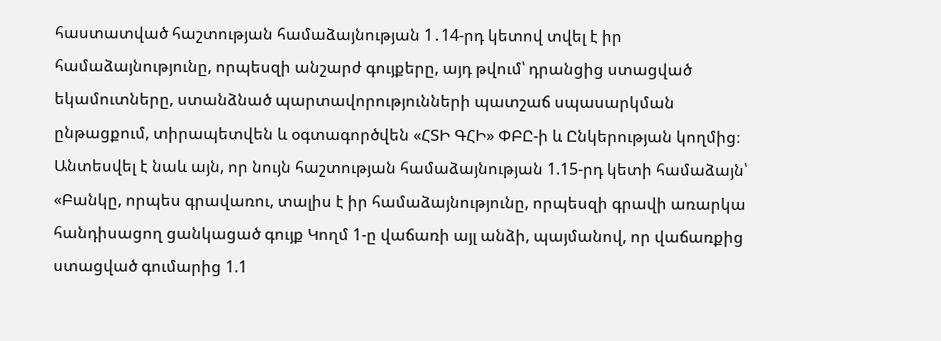հաստատված հաշտության համաձայնության 1․14-րդ կետով տվել է իր համաձայնությունը, որպեսզի անշարժ գույքերը, այդ թվում՝ դրանցից ստացված եկամուտները, ստանձնած պարտավորությունների պատշաճ սպասարկման ընթացքում, տիրապետվեն և օգտագործվեն «ՀՏԻ ԳՀԻ» ՓԲԸ-ի և Ընկերության կողմից։ Անտեսվել է նաև այն, որ նույն հաշտության համաձայնության 1.15-րդ կետի համաձայն՝ «Բանկը, որպես գրավառու, տալիս է իր համաձայնությունը, որպեսզի գրավի առարկա հանդիսացող ցանկացած գույք Կողմ 1-ը վաճառի այլ անձի, պայմանով, որ վաճառքից ստացված գումարից 1.1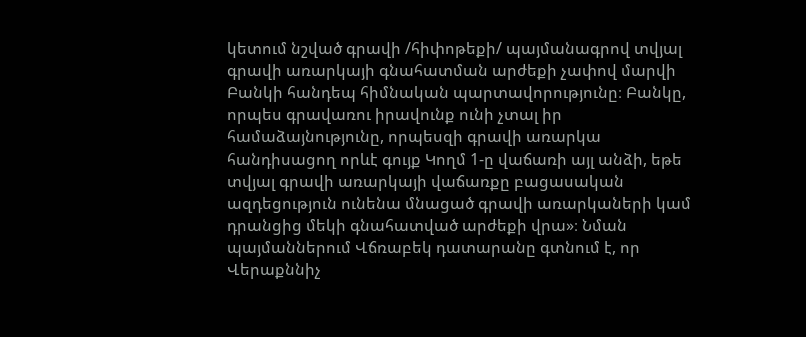կետում նշված գրավի /հիփոթեքի/ պայմանագրով տվյալ գրավի առարկայի գնահատման արժեքի չափով մարվի Բանկի հանդեպ հիմնական պարտավորությունը։ Բանկը, որպես գրավառու իրավունք ունի չտալ իր համաձայնությունը, որպեսզի գրավի առարկա հանդիսացող որևէ գույք Կողմ 1-ը վաճառի այլ անձի, եթե տվյալ գրավի առարկայի վաճառքը բացասական ազդեցություն ունենա մնացած գրավի առարկաների կամ դրանցից մեկի գնահատված արժեքի վրա»։ Նման պայմաններում Վճռաբեկ դատարանը գտնում է, որ Վերաքննիչ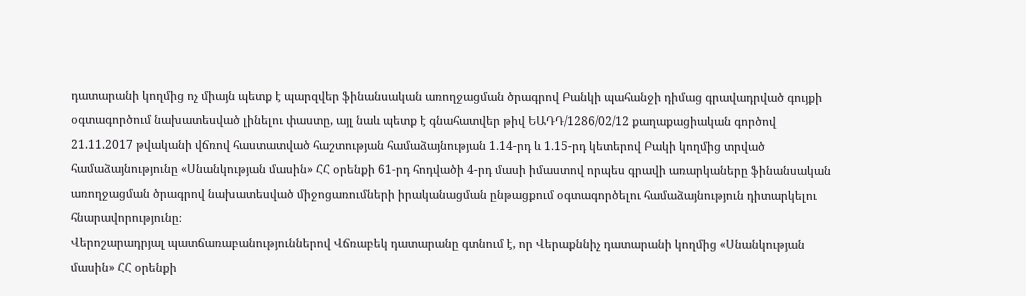դատարանի կողմից ոչ միայն պետք է պարզվեր ֆինանսական առողջացման ծրագրով Բանկի պահանջի դիմաց գրավադրված գույքի օգտագործում նախատեսված լինելու փաստը, այլ նաև պետք է գնահատվեր թիվ ԵԱԴԴ/1286/02/12 քաղաքացիական գործով 21.11.2017 թվականի վճռով հաստատված հաշտության համաձայնության 1․14-րդ և 1․15-րդ կետերով Բակի կողմից տրված համաձայնությունը «Սնանկության մասին» ՀՀ օրենքի 61‑րդ հոդվածի 4-րդ մասի իմաստով որպես գրավի առարկաները ֆինանսական առողջացման ծրագրով նախատեսված միջոցառումների իրականացման ընթացքում օգտագործելու համաձայնություն դիտարկելու հնարավորությունը։
Վերոշարադրյալ պատճառաբանություններով Վճռաբեկ դատարանը գտնում է, որ Վերաքննիչ դատարանի կողմից «Սնանկության մասին» ՀՀ օրենքի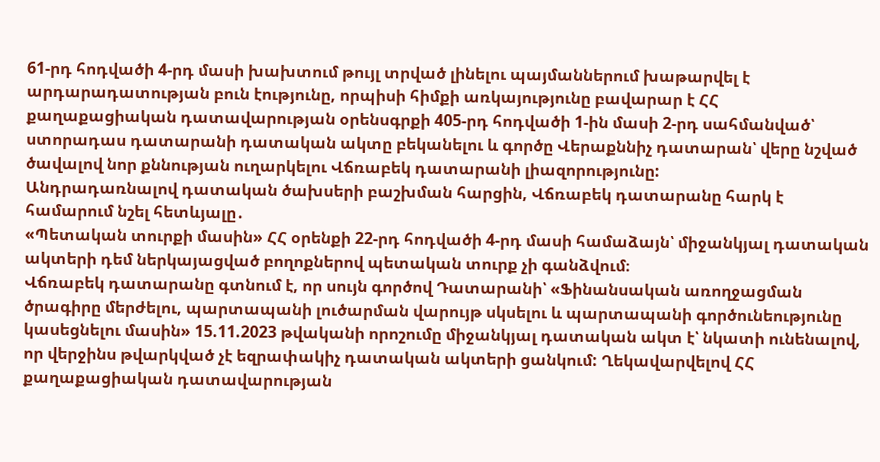61-րդ հոդվածի 4-րդ մասի խախտում թույլ տրված լինելու պայմաններում խաթարվել է արդարադատության բուն էությունը, որպիսի հիմքի առկայությունը բավարար է ՀՀ քաղաքացիական դատավարության օրենսգրքի 405-րդ հոդվածի 1-ին մասի 2-րդ սահմանված՝ ստորադաս դատարանի դատական ակտը բեկանելու և գործը Վերաքննիչ դատարան՝ վերը նշված ծավալով նոր քննության ուղարկելու Վճռաբեկ դատարանի լիազորությունը:
Անդրադառնալով դատական ծախսերի բաշխման հարցին, Վճռաբեկ դատարանը հարկ է համարում նշել հետևյալը․
«Պետական տուրքի մասին» ՀՀ օրենքի 22-րդ հոդվածի 4-րդ մասի համաձայն՝ միջանկյալ դատական ակտերի դեմ ներկայացված բողոքներով պետական տուրք չի գանձվում։
Վճռաբեկ դատարանը գտնում է, որ սույն գործով Դատարանի՝ «Ֆինանսական առողջացման ծրագիրը մերժելու, պարտապանի լուծարման վարույթ սկսելու և պարտապանի գործունեությունը կասեցնելու մասին» 15.11.2023 թվականի որոշումը միջանկյալ դատական ակտ է՝ նկատի ունենալով, որ վերջինս թվարկված չէ եզրափակիչ դատական ակտերի ցանկում: Ղեկավարվելով ՀՀ քաղաքացիական դատավարության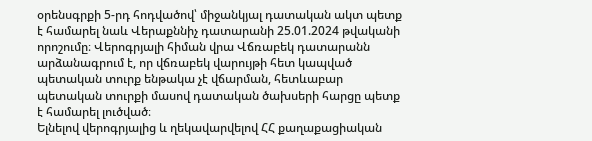օրենսգրքի 5-րդ հոդվածով՝ միջանկյալ դատական ակտ պետք է համարել նաև Վերաքննիչ դատարանի 25.01.2024 թվականի որոշումը։ Վերոգրյալի հիման վրա Վճռաբեկ դատարանն արձանագրում է, որ վճռաբեկ վարույթի հետ կապված պետական տուրք ենթակա չէ վճարման, հետևաբար պետական տուրքի մասով դատական ծախսերի հարցը պետք է համարել լուծված։
Ելնելով վերոգրյալից և ղեկավարվելով ՀՀ քաղաքացիական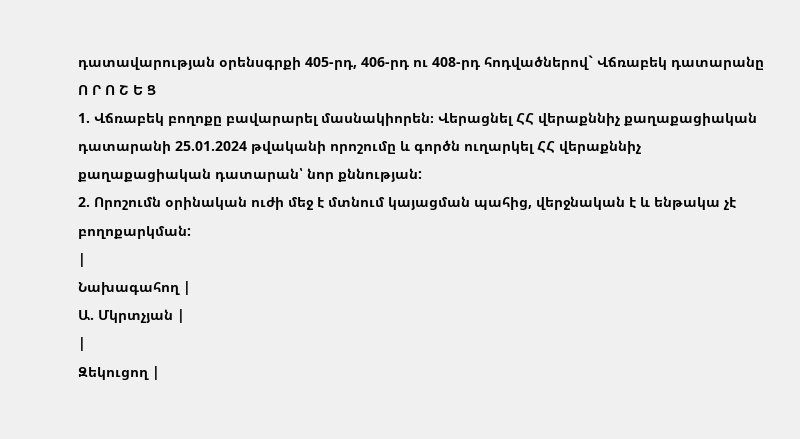դատավարության օրենսգրքի 405-րդ, 406-րդ ու 408-րդ հոդվածներով` Վճռաբեկ դատարանը
Ո Ր Ո Շ Ե Ց
1. Վճռաբեկ բողոքը բավարարել մասնակիորեն։ Վերացնել ՀՀ վերաքննիչ քաղաքացիական դատարանի 25.01.2024 թվականի որոշումը և գործն ուղարկել ՀՀ վերաքննիչ քաղաքացիական դատարան՝ նոր քննության:
2. Որոշումն օրինական ուժի մեջ է մտնում կայացման պահից, վերջնական է և ենթակա չէ բողոքարկման:
|
Նախագահող |
Ա. Մկրտչյան |
|
Զեկուցող |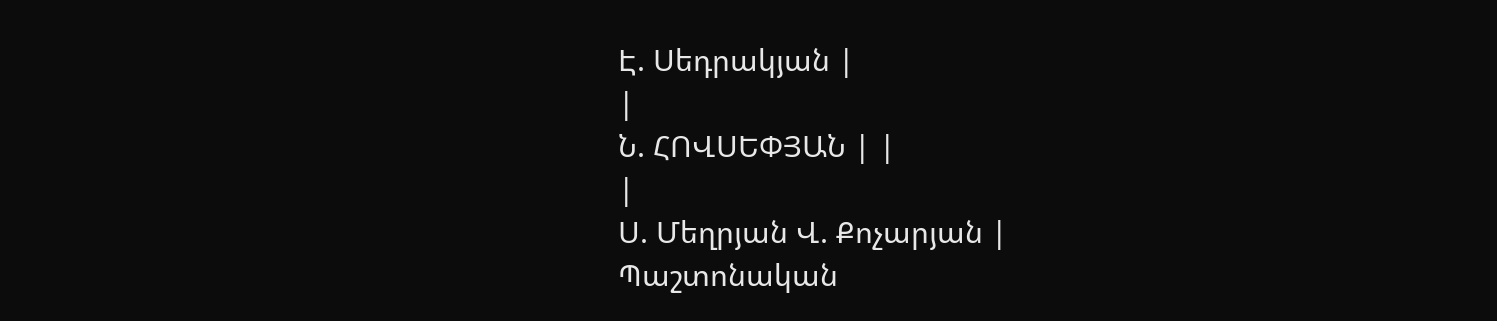Է. Սեդրակյան |
|
Ն. ՀՈՎՍԵՓՅԱՆ | |
|
Ս. Մեղրյան Վ. Քոչարյան |
Պաշտոնական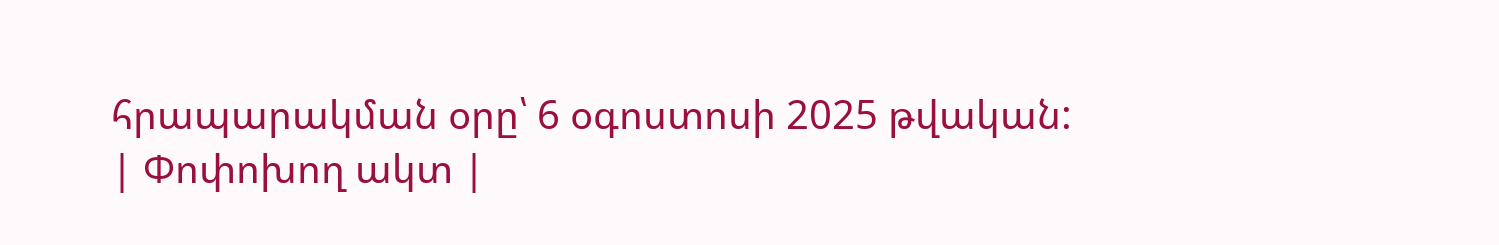հրապարակման օրը՝ 6 օգոստոսի 2025 թվական:
| Փոփոխող ակտ |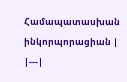Համապատասխան ինկորպորացիան |
|---|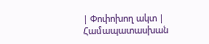| Փոփոխող ակտ | Համապատասխան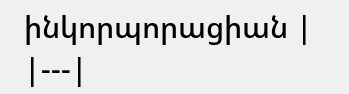ինկորպորացիան |
|---|